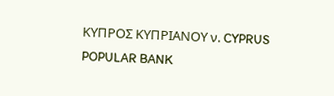ΚΥΠΡΟΣ ΚΥΠΡΙΑΝΟΥ ν. CYPRUS POPULAR BANK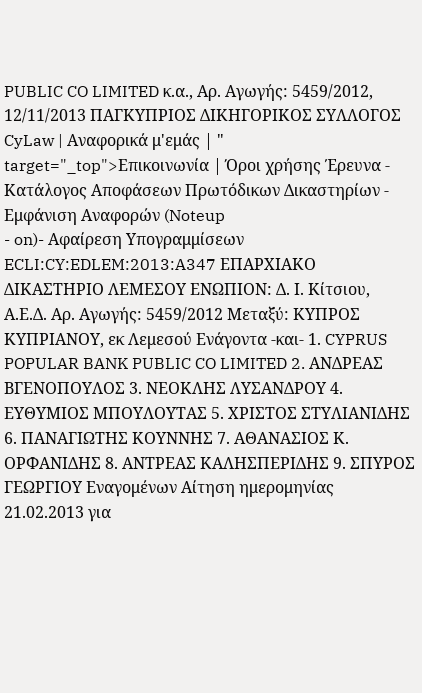PUBLIC CO LIMITED κ.α., Αρ. Αγωγής: 5459/2012, 12/11/2013 ΠΑΓΚΥΠΡΙΟΣ ΔΙΚΗΓΟΡΙΚΟΣ ΣΥΛΛΟΓΟΣ CyLaw | Αναφορικά μ'εμάς | " target="_top">Επικοινωνία | Όροι χρήσης Έρευνα - Κατάλογος Αποφάσεων Πρωτόδικων Δικαστηρίων - Εμφάνιση Αναφορών (Noteup
- on)- Αφαίρεση Υπογραμμίσεων ECLI:CY:EDLEM:2013:A347 ΕΠΑΡΧΙΑΚΟ ΔΙΚΑΣΤΗΡΙΟ ΛΕΜΕΣΟΥ ΕΝΩΠΙΟΝ: Δ. Ι. Κίτσιου, Α.Ε.Δ. Αρ. Αγωγής: 5459/2012 Μεταξύ: ΚΥΠΡΟΣ ΚΥΠΡΙΑΝΟΥ, εκ Λεμεσού Ενάγοντα -και- 1. CYPRUS POPULAR BANK PUBLIC CO LIMITED 2. ΑΝΔΡΕΑΣ ΒΓΕΝΟΠΟΥΛΟΣ 3. ΝΕΟΚΛΗΣ ΛΥΣΑΝΔΡΟΥ 4. ΕΥΘΥΜΙΟΣ ΜΠΟΥΛΟΥΤΑΣ 5. ΧΡΙΣΤΟΣ ΣΤΥΛΙΑΝΙΔΗΣ 6. ΠΑΝΑΓΙΩΤΗΣ ΚΟΥΝΝΗΣ 7. ΑΘΑΝΑΣΙΟΣ Κ. ΟΡΦΑΝΙΔΗΣ 8. ΑΝΤΡΕΑΣ ΚΑΛΗΣΠΕΡΙΔΗΣ 9. ΣΠΥΡΟΣ ΓΕΩΡΓΙΟΥ Εναγομένων Αίτηση ημερομηνίας 21.02.2013 για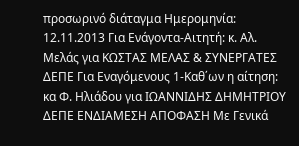προσωρινό διάταγμα Ημερομηνία: 12.11.2013 Για Ενάγοντα-Αιτητή: κ. Αλ. Μελάς για ΚΩΣΤΑΣ ΜΕΛΑΣ & ΣΥΝΕΡΓΑΤΕΣ ΔΕΠΕ Για Εναγόμενους 1-Καθ΄ων η αίτηση: κα Φ. Ηλιάδου για ΙΩΑΝΝΙΔΗΣ ΔΗΜΗΤΡΙΟΥ ΔΕΠΕ ΕΝΔΙΑΜΕΣΗ ΑΠΟΦΑΣΗ Με Γενικά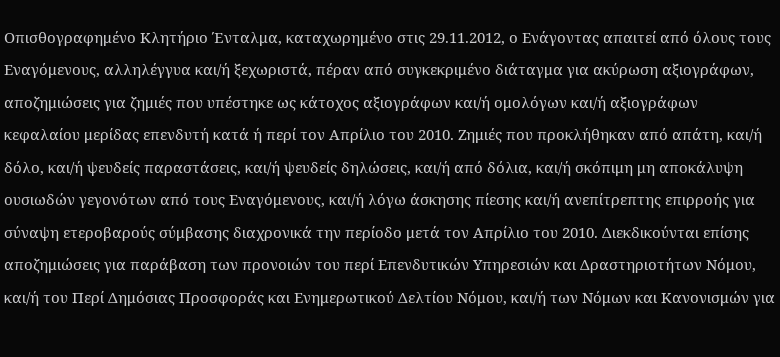Οπισθογραφημένο Κλητήριο Ένταλμα, καταχωρημένο στις 29.11.2012, ο Ενάγοντας απαιτεί από όλους τους Εναγόμενους, αλληλέγγυα και/ή ξεχωριστά, πέραν από συγκεκριμένο διάταγμα για ακύρωση αξιογράφων, αποζημιώσεις για ζημιές που υπέστηκε ως κάτοχος αξιογράφων και/ή ομολόγων και/ή αξιογράφων κεφαλαίου μερίδας επενδυτή κατά ή περί τον Απρίλιο του 2010. Ζημιές που προκλήθηκαν από απάτη, και/ή δόλο, και/ή ψευδείς παραστάσεις, και/ή ψευδείς δηλώσεις, και/ή από δόλια, και/ή σκόπιμη μη αποκάλυψη ουσιωδών γεγονότων από τους Εναγόμενους, και/ή λόγω άσκησης πίεσης και/ή ανεπίτρεπτης επιρροής για σύναψη ετεροβαρούς σύμβασης διαχρονικά την περίοδο μετά τον Απρίλιο του 2010. Διεκδικούνται επίσης αποζημιώσεις για παράβαση των προνοιών του περί Επενδυτικών Υπηρεσιών και Δραστηριοτήτων Νόμου, και/ή του Περί Δημόσιας Προσφοράς και Ενημερωτικού Δελτίου Νόμου, και/ή των Νόμων και Κανονισμών για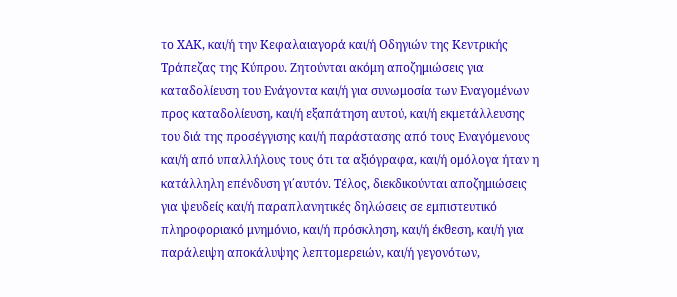το ΧΑΚ, και/ή την Κεφαλαιαγορά και/ή Οδηγιών της Κεντρικής Τράπεζας της Κύπρου. Ζητούνται ακόμη αποζημιώσεις για καταδολίευση του Ενάγοντα και/ή για συνωμοσία των Εναγομένων προς καταδολίευση, και/ή εξαπάτηση αυτού, και/ή εκμετάλλευσης του διά της προσέγγισης και/ή παράστασης από τους Εναγόμενους και/ή από υπαλλήλους τους ότι τα αξιόγραφα, και/ή ομόλογα ήταν η κατάλληλη επένδυση γι΄αυτόν. Τέλος, διεκδικούνται αποζημιώσεις για ψευδείς και/ή παραπλανητικές δηλώσεις σε εμπιστευτικό πληροφοριακό μνημόνιο, και/ή πρόσκληση, και/ή έκθεση, και/ή για παράλειψη αποκάλυψης λεπτομερειών, και/ή γεγονότων,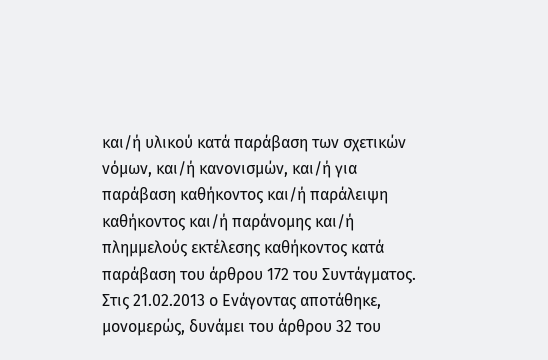και/ή υλικού κατά παράβαση των σχετικών νόμων, και/ή κανονισμών, και/ή για παράβαση καθήκοντος και/ή παράλειψη καθήκοντος και/ή παράνομης και/ή πλημμελούς εκτέλεσης καθήκοντος κατά παράβαση του άρθρου 172 του Συντάγματος. Στις 21.02.2013 ο Ενάγοντας αποτάθηκε, μονομερώς, δυνάμει του άρθρου 32 του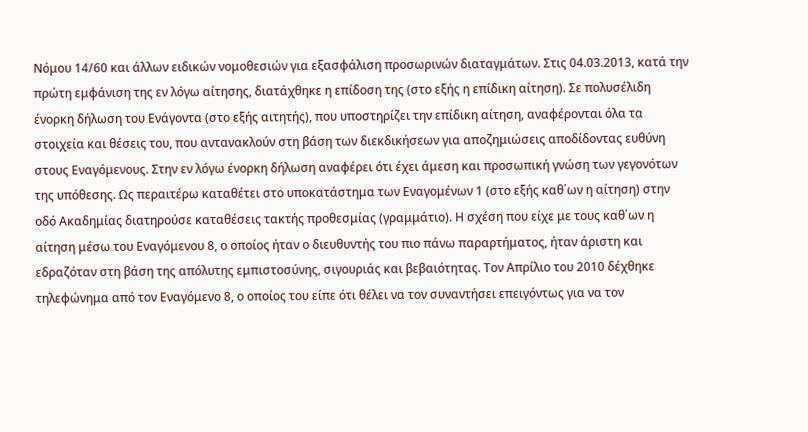Νόμου 14/60 και άλλων ειδικών νομοθεσιών για εξασφάλιση προσωρινών διαταγμάτων. Στις 04.03.2013, κατά την πρώτη εμφάνιση της εν λόγω αίτησης, διατάχθηκε η επίδοση της (στο εξής η επίδικη αίτηση). Σε πολυσέλιδη ένορκη δήλωση του Ενάγοντα (στο εξής αιτητής), που υποστηρίζει την επίδικη αίτηση, αναφέρονται όλα τα στοιχεία και θέσεις του, που αντανακλούν στη βάση των διεκδικήσεων για αποζημιώσεις αποδίδοντας ευθύνη στους Εναγόμενους. Στην εν λόγω ένορκη δήλωση αναφέρει ότι έχει άμεση και προσωπική γνώση των γεγονότων της υπόθεσης. Ως περαιτέρω καταθέτει στο υποκατάστημα των Εναγομένων 1 (στο εξής καθ΄ων η αίτηση) στην οδό Ακαδημίας διατηρούσε καταθέσεις τακτής προθεσμίας (γραμμάτιο). Η σχέση που είχε με τους καθ΄ων η αίτηση μέσω του Εναγόμενου 8, ο οποίος ήταν ο διευθυντής του πιο πάνω παραρτήματος, ήταν άριστη και εδραζόταν στη βάση της απόλυτης εμπιστοσύνης, σιγουριάς και βεβαιότητας. Τον Απρίλιο του 2010 δέχθηκε τηλεφώνημα από τον Εναγόμενο 8, ο οποίος του είπε ότι θέλει να τον συναντήσει επειγόντως για να τον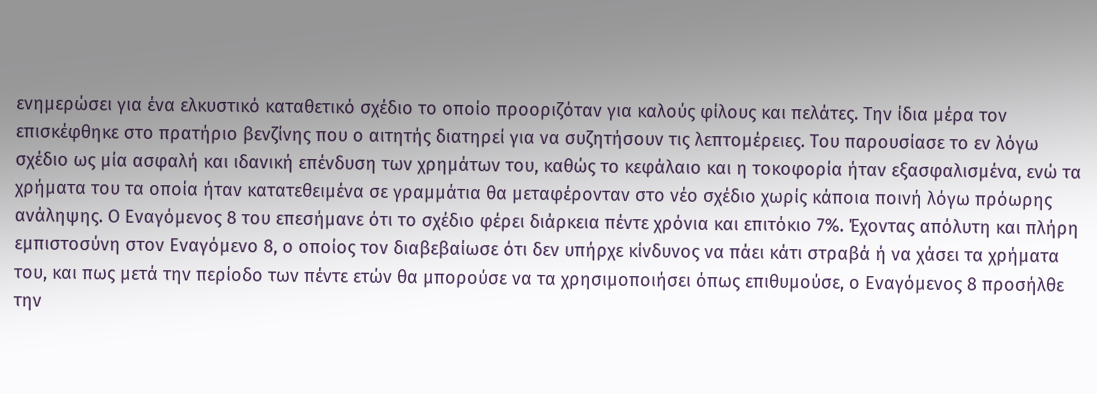ενημερώσει για ένα ελκυστικό καταθετικό σχέδιο το οποίο προοριζόταν για καλούς φίλους και πελάτες. Την ίδια μέρα τον επισκέφθηκε στο πρατήριο βενζίνης που ο αιτητής διατηρεί για να συζητήσουν τις λεπτομέρειες. Του παρουσίασε το εν λόγω σχέδιο ως μία ασφαλή και ιδανική επένδυση των χρημάτων του, καθώς το κεφάλαιο και η τοκοφορία ήταν εξασφαλισμένα, ενώ τα χρήματα του τα οποία ήταν κατατεθειμένα σε γραμμάτια θα μεταφέρονταν στο νέο σχέδιο χωρίς κάποια ποινή λόγω πρόωρης ανάληψης. Ο Εναγόμενος 8 του επεσήμανε ότι το σχέδιο φέρει διάρκεια πέντε χρόνια και επιτόκιο 7%. Έχοντας απόλυτη και πλήρη εμπιστοσύνη στον Εναγόμενο 8, ο οποίος τον διαβεβαίωσε ότι δεν υπήρχε κίνδυνος να πάει κάτι στραβά ή να χάσει τα χρήματα του, και πως μετά την περίοδο των πέντε ετών θα μπορούσε να τα χρησιμοποιήσει όπως επιθυμούσε, ο Εναγόμενος 8 προσήλθε την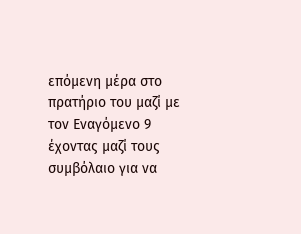επόμενη μέρα στο πρατήριο του μαζί με τον Εναγόμενο 9 έχοντας μαζί τους συμβόλαιο για να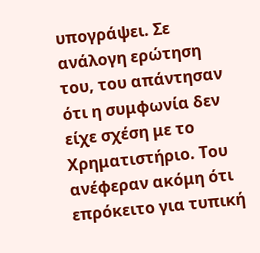υπογράψει. Σε ανάλογη ερώτηση του, του απάντησαν ότι η συμφωνία δεν είχε σχέση με το Χρηματιστήριο. Του ανέφεραν ακόμη ότι επρόκειτο για τυπική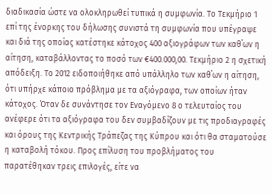διαδικασία ώστε να ολοκληρωθεί τυπικά η συμφωνία. Το Τεκμήριο 1 επί της ένορκης του δήλωσης συνιστά τη συμφωνία που υπέγραψε και διά της οποίας κατέστηκε κάτοχος 400 αξιογράφων των καθ΄ων η αίτηση, καταβάλλοντας το ποσό των €400.000,00. Τεκμήριο 2 η σχετική απόδειξη. Το 2012 ειδοποιήθηκε από υπάλληλο των καθ΄ων η αίτηση, ότι υπήρχε κάποιο πρόβλημα με τα αξιόγραφα, των οποίων ήταν κάτοχος. Όταν δε συνάντησε τον Εναγόμενο 8 ο τελευταίος του ανέφερε ότι τα αξιόγραφα του δεν συμβαδίζουν με τις προδιαγραφές και όρους της Κεντρικής Τράπεζας της Κύπρου και ότι θα σταματούσε η καταβολή τόκου. Προς επίλυση του προβλήματος του παρατέθηκαν τρεις επιλογές, είτε να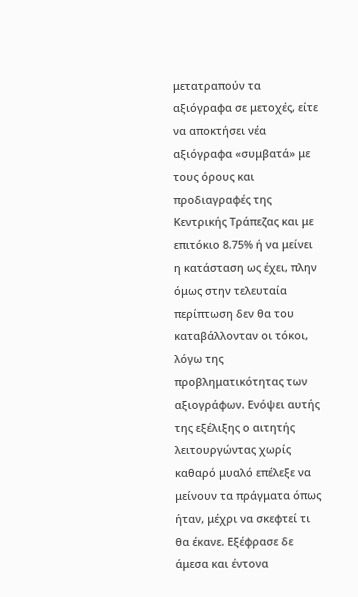μετατραπούν τα αξιόγραφα σε μετοχές, είτε να αποκτήσει νέα αξιόγραφα «συμβατά» με τους όρους και προδιαγραφές της Κεντρικής Τράπεζας και με επιτόκιο 8.75% ή να μείνει η κατάσταση ως έχει, πλην όμως στην τελευταία περίπτωση δεν θα του καταβάλλονταν οι τόκοι, λόγω της προβληματικότητας των αξιογράφων. Ενόψει αυτής της εξέλιξης ο αιτητής λειτουργώντας χωρίς καθαρό μυαλό επέλεξε να μείνουν τα πράγματα όπως ήταν, μέχρι να σκεφτεί τι θα έκανε. Εξέφρασε δε άμεσα και έντονα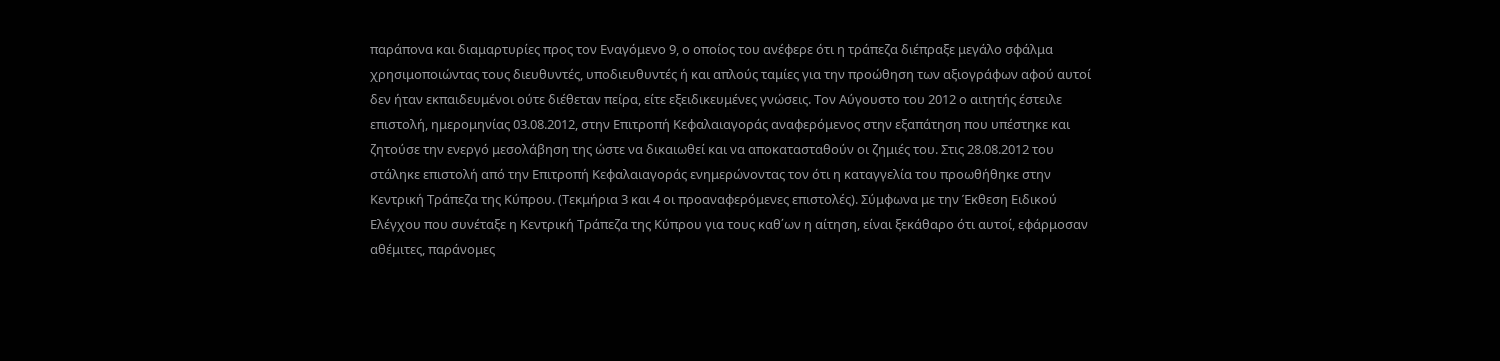παράπονα και διαμαρτυρίες προς τον Εναγόμενο 9, ο οποίος του ανέφερε ότι η τράπεζα διέπραξε μεγάλο σφάλμα χρησιμοποιώντας τους διευθυντές, υποδιευθυντές ή και απλούς ταμίες για την προώθηση των αξιογράφων αφού αυτοί δεν ήταν εκπαιδευμένοι ούτε διέθεταν πείρα, είτε εξειδικευμένες γνώσεις. Τον Αύγουστο του 2012 ο αιτητής έστειλε επιστολή, ημερομηνίας 03.08.2012, στην Επιτροπή Κεφαλαιαγοράς αναφερόμενος στην εξαπάτηση που υπέστηκε και ζητούσε την ενεργό μεσολάβηση της ώστε να δικαιωθεί και να αποκατασταθούν οι ζημιές του. Στις 28.08.2012 του στάληκε επιστολή από την Επιτροπή Κεφαλαιαγοράς ενημερώνοντας τον ότι η καταγγελία του προωθήθηκε στην Κεντρική Τράπεζα της Κύπρου. (Τεκμήρια 3 και 4 οι προαναφερόμενες επιστολές). Σύμφωνα με την Έκθεση Ειδικού Ελέγχου που συνέταξε η Κεντρική Τράπεζα της Κύπρου για τους καθ΄ων η αίτηση, είναι ξεκάθαρο ότι αυτοί, εφάρμοσαν αθέμιτες, παράνομες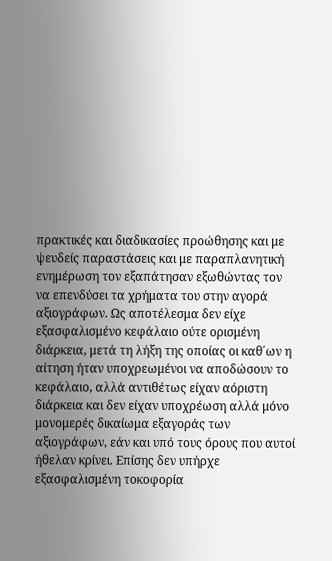πρακτικές και διαδικασίες προώθησης και με ψευδείς παραστάσεις και με παραπλανητική ενημέρωση τον εξαπάτησαν εξωθώντας τον να επενδύσει τα χρήματα του στην αγορά αξιογράφων. Ως αποτέλεσμα δεν είχε εξασφαλισμένο κεφάλαιο ούτε ορισμένη διάρκεια, μετά τη λήξη της οποίας οι καθ΄ων η αίτηση ήταν υποχρεωμένοι να αποδώσουν το κεφάλαιο, αλλά αντιθέτως είχαν αόριστη διάρκεια και δεν είχαν υποχρέωση αλλά μόνο μονομερές δικαίωμα εξαγοράς των αξιογράφων, εάν και υπό τους όρους που αυτοί ήθελαν κρίνει. Επίσης δεν υπήρχε εξασφαλισμένη τοκοφορία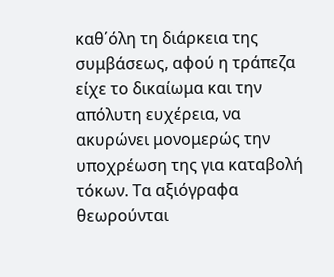καθ΄όλη τη διάρκεια της συμβάσεως, αφού η τράπεζα είχε το δικαίωμα και την απόλυτη ευχέρεια, να ακυρώνει μονομερώς την υποχρέωση της για καταβολή τόκων. Τα αξιόγραφα θεωρούνται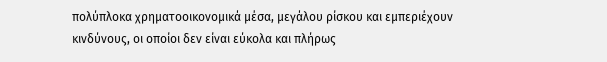πολύπλοκα χρηματοοικονομικά μέσα, μεγάλου ρίσκου και εμπεριέχουν κινδύνους, οι οποίοι δεν είναι εύκολα και πλήρως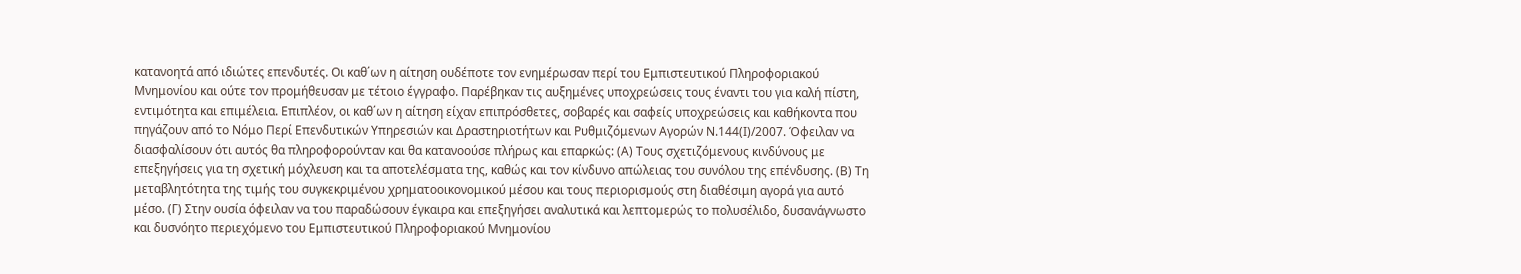κατανοητά από ιδιώτες επενδυτές. Οι καθ΄ων η αίτηση ουδέποτε τον ενημέρωσαν περί του Εμπιστευτικού Πληροφοριακού Μνημονίου και ούτε τον προμήθευσαν με τέτοιο έγγραφο. Παρέβηκαν τις αυξημένες υποχρεώσεις τους έναντι του για καλή πίστη, εντιμότητα και επιμέλεια. Επιπλέον, οι καθ΄ων η αίτηση είχαν επιπρόσθετες, σοβαρές και σαφείς υποχρεώσεις και καθήκοντα που πηγάζουν από το Νόμο Περί Επενδυτικών Υπηρεσιών και Δραστηριοτήτων και Ρυθμιζόμενων Αγορών Ν.144(Ι)/2007. Όφειλαν να διασφαλίσουν ότι αυτός θα πληροφορούνταν και θα κατανοούσε πλήρως και επαρκώς: (Α) Τους σχετιζόμενους κινδύνους με επεξηγήσεις για τη σχετική μόχλευση και τα αποτελέσματα της, καθώς και τον κίνδυνο απώλειας του συνόλου της επένδυσης. (Β) Τη μεταβλητότητα της τιμής του συγκεκριμένου χρηματοοικονομικού μέσου και τους περιορισμούς στη διαθέσιμη αγορά για αυτό μέσο. (Γ) Στην ουσία όφειλαν να του παραδώσουν έγκαιρα και επεξηγήσει αναλυτικά και λεπτομερώς το πολυσέλιδο, δυσανάγνωστο και δυσνόητο περιεχόμενο του Εμπιστευτικού Πληροφοριακού Μνημονίου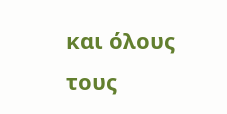και όλους τους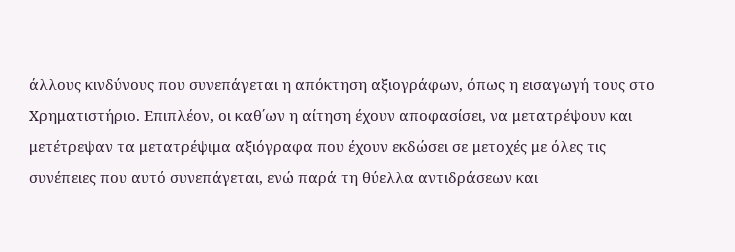άλλους κινδύνους που συνεπάγεται η απόκτηση αξιογράφων, όπως η εισαγωγή τους στο Χρηματιστήριο. Επιπλέον, οι καθ΄ων η αίτηση έχουν αποφασίσει, να μετατρέψουν και μετέτρεψαν τα μετατρέψιμα αξιόγραφα που έχουν εκδώσει σε μετοχές με όλες τις συνέπειες που αυτό συνεπάγεται, ενώ παρά τη θύελλα αντιδράσεων και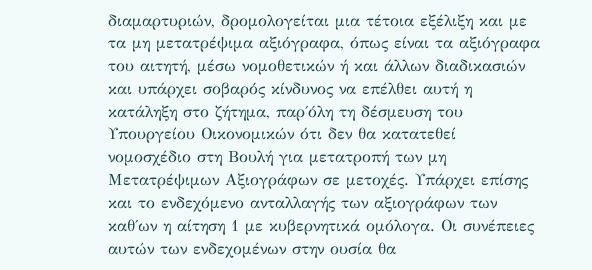διαμαρτυριών, δρομολογείται μια τέτοια εξέλιξη και με τα μη μετατρέψιμα αξιόγραφα, όπως είναι τα αξιόγραφα του αιτητή, μέσω νομοθετικών ή και άλλων διαδικασιών και υπάρχει σοβαρός κίνδυνος να επέλθει αυτή η κατάληξη στο ζήτημα, παρ΄όλη τη δέσμευση του Υπουργείου Οικονομικών ότι δεν θα κατατεθεί νομοσχέδιο στη Βουλή για μετατροπή των μη Μετατρέψιμων Αξιογράφων σε μετοχές. Υπάρχει επίσης και το ενδεχόμενο ανταλλαγής των αξιογράφων των καθ΄ων η αίτηση 1 με κυβερνητικά ομόλογα. Οι συνέπειες αυτών των ενδεχομένων στην ουσία θα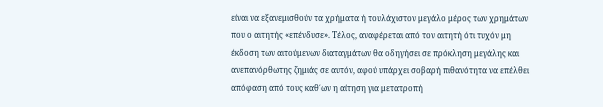είναι να εξανεμισθούν τα χρήματα ή τουλάχιστον μεγάλο μέρος των χρημάτων που ο αιτητής «επένδυσε». Τέλος, αναφέρεται από τον αιτητή ότι τυχόν μη έκδοση των αιτούμενων διαταγμάτων θα οδηγήσει σε πρόκληση μεγάλης και ανεπανόρθωτης ζημιάς σε αυτόν, αφού υπάρχει σοβαρή πιθανότητα να επέλθει απόφαση από τους καθ΄ων η αίτηση για μετατροπή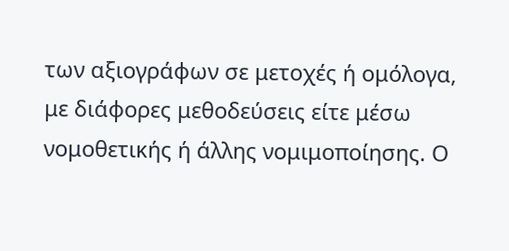των αξιογράφων σε μετοχές ή ομόλογα, με διάφορες μεθοδεύσεις είτε μέσω νομοθετικής ή άλλης νομιμοποίησης. Ο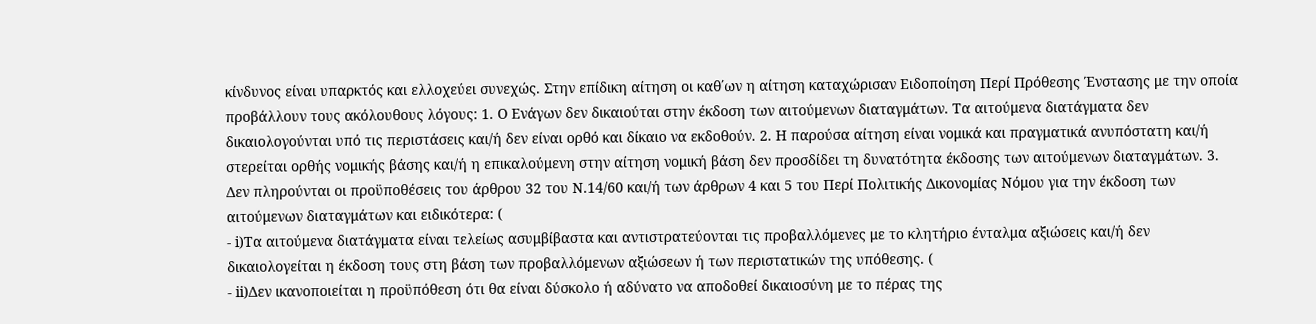κίνδυνος είναι υπαρκτός και ελλοχεύει συνεχώς. Στην επίδικη αίτηση οι καθ΄ων η αίτηση καταχώρισαν Ειδοποίηση Περί Πρόθεσης Ένστασης με την οποία προβάλλουν τους ακόλουθους λόγους: 1. Ο Ενάγων δεν δικαιούται στην έκδοση των αιτούμενων διαταγμάτων. Τα αιτούμενα διατάγματα δεν δικαιολογούνται υπό τις περιστάσεις και/ή δεν είναι ορθό και δίκαιο να εκδοθούν. 2. Η παρούσα αίτηση είναι νομικά και πραγματικά ανυπόστατη και/ή στερείται ορθής νομικής βάσης και/ή η επικαλούμενη στην αίτηση νομική βάση δεν προσδίδει τη δυνατότητα έκδοσης των αιτούμενων διαταγμάτων. 3. Δεν πληρούνται οι προϋποθέσεις του άρθρου 32 του Ν.14/60 και/ή των άρθρων 4 και 5 του Περί Πολιτικής Δικονομίας Νόμου για την έκδοση των αιτούμενων διαταγμάτων και ειδικότερα: (
- i)Τα αιτούμενα διατάγματα είναι τελείως ασυμβίβαστα και αντιστρατεύονται τις προβαλλόμενες με το κλητήριο ένταλμα αξιώσεις και/ή δεν δικαιολογείται η έκδοση τους στη βάση των προβαλλόμενων αξιώσεων ή των περιστατικών της υπόθεσης. (
- ii)Δεν ικανοποιείται η προϋπόθεση ότι θα είναι δύσκολο ή αδύνατο να αποδοθεί δικαιοσύνη με το πέρας της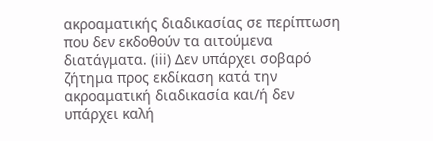ακροαματικής διαδικασίας σε περίπτωση που δεν εκδοθούν τα αιτούμενα διατάγματα. (iii) Δεν υπάρχει σοβαρό ζήτημα προς εκδίκαση κατά την ακροαματική διαδικασία και/ή δεν υπάρχει καλή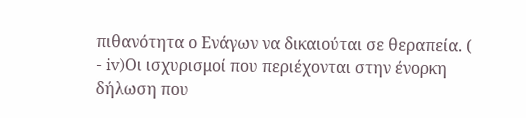πιθανότητα ο Ενάγων να δικαιούται σε θεραπεία. (
- iv)Οι ισχυρισμοί που περιέχονται στην ένορκη δήλωση που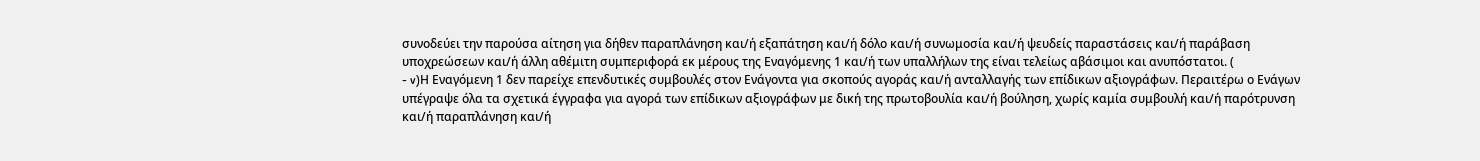συνοδεύει την παρούσα αίτηση για δήθεν παραπλάνηση και/ή εξαπάτηση και/ή δόλο και/ή συνωμοσία και/ή ψευδείς παραστάσεις και/ή παράβαση υποχρεώσεων και/ή άλλη αθέμιτη συμπεριφορά εκ μέρους της Εναγόμενης 1 και/ή των υπαλλήλων της είναι τελείως αβάσιμοι και ανυπόστατοι. (
- v)Η Εναγόμενη 1 δεν παρείχε επενδυτικές συμβουλές στον Ενάγοντα για σκοπούς αγοράς και/ή ανταλλαγής των επίδικων αξιογράφων. Περαιτέρω ο Ενάγων υπέγραψε όλα τα σχετικά έγγραφα για αγορά των επίδικων αξιογράφων με δική της πρωτοβουλία και/ή βούληση, χωρίς καμία συμβουλή και/ή παρότρυνση και/ή παραπλάνηση και/ή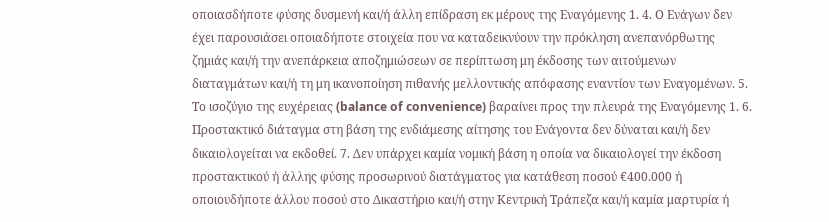οποιασδήποτε φύσης δυσμενή και/ή άλλη επίδραση εκ μέρους της Εναγόμενης 1. 4. Ο Ενάγων δεν έχει παρουσιάσει οποιαδήποτε στοιχεία που να καταδεικνύουν την πρόκληση ανεπανόρθωτης ζημιάς και/ή την ανεπάρκεια αποζημιώσεων σε περίπτωση μη έκδοσης των αιτούμενων διαταγμάτων και/ή τη μη ικανοποίηση πιθανής μελλοντικής απόφασης εναντίον των Εναγομένων. 5. Το ισοζύγιο της ευχέρειας (balance of convenience) βαραίνει προς την πλευρά της Εναγόμενης 1. 6. Προστακτικό διάταγμα στη βάση της ενδιάμεσης αίτησης του Ενάγοντα δεν δύναται και/ή δεν δικαιολογείται να εκδοθεί. 7. Δεν υπάρχει καμία νομική βάση η οποία να δικαιολογεί την έκδοση προστακτικού ή άλλης φύσης προσωρινού διατάγματος για κατάθεση ποσού €400.000 ή οποιουδήποτε άλλου ποσού στο Δικαστήριο και/ή στην Κεντρική Τράπεζα και/ή καμία μαρτυρία ή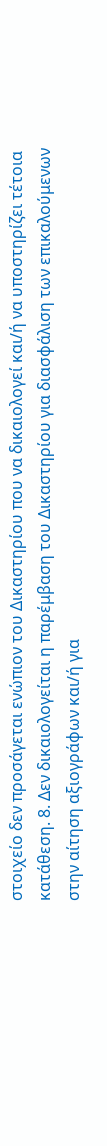στοιχείο δεν προσάγεται ενώπιον του Δικαστηρίου που να δικαιολογεί και/ή να υποστηρίζει τέτοια κατάθεση. 8. Δεν δικαιολογείται η παρέμβαση του Δικαστηρίου για διασφάλιση των επικαλούμενων στην αίτηση αξιογράφων και/ή για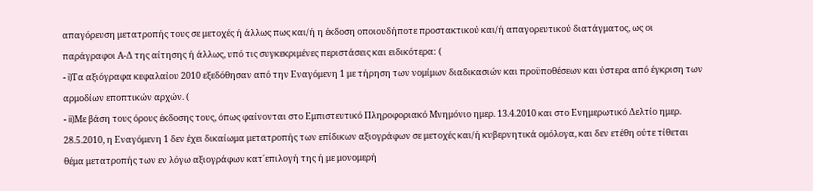απαγόρευση μετατροπής τους σε μετοχές ή άλλως πως και/ή η έκδοση οποιουδήποτε προστακτικού και/ή απαγορευτικού διατάγματος, ως οι παράγραφοι Α-Δ της αίτησης ή άλλως, υπό τις συγκεκριμένες περιστάσεις και ειδικότερα: (
- i)Τα αξιόγραφα κεφαλαίου 2010 εξεδόθησαν από την Εναγόμενη 1 με τήρηση των νομίμων διαδικασιών και προϋποθέσεων και ύστερα από έγκριση των αρμοδίων εποπτικών αρχών. (
- ii)Με βάση τους όρους έκδοσης τους, όπως φαίνονται στο Εμπιστευτικό Πληροφοριακό Μνημόνιο ημερ. 13.4.2010 και στο Ενημερωτικό Δελτίο ημερ. 28.5.2010, η Εναγόμενη 1 δεν έχει δικαίωμα μετατροπής των επίδικων αξιογράφων σε μετοχές και/ή κυβερνητικά ομόλογα, και δεν ετέθη ούτε τίθεται θέμα μετατροπής των εν λόγω αξιογράφων κατ΄επιλογή της ή με μονομερή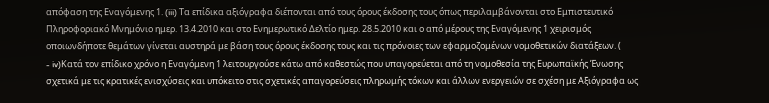απόφαση της Εναγόμενης 1. (iii) Τα επίδικα αξιόγραφα διέπονται από τους όρους έκδοσης τους όπως περιλαμβάνονται στο Εμπιστευτικό Πληροφοριακό Μνημόνιο ημερ. 13.4.2010 και στο Ενημερωτικό Δελτίο ημερ. 28.5.2010 και ο από μέρους της Εναγόμενης 1 χειρισμός οποιωνδήποτε θεμάτων γίνεται αυστηρά με βάση τους όρους έκδοσης τους και τις πρόνοιες των εφαρμοζομένων νομοθετικών διατάξεων. (
- iv)Κατά τον επίδικο χρόνο η Εναγόμενη 1 λειτουργούσε κάτω από καθεστώς που υπαγορεύεται από τη νομοθεσία της Ευρωπαϊκής Ένωσης σχετικά με τις κρατικές ενισχύσεις και υπόκειτο στις σχετικές απαγορεύσεις πληρωμής τόκων και άλλων ενεργειών σε σχέση με Αξιόγραφα ως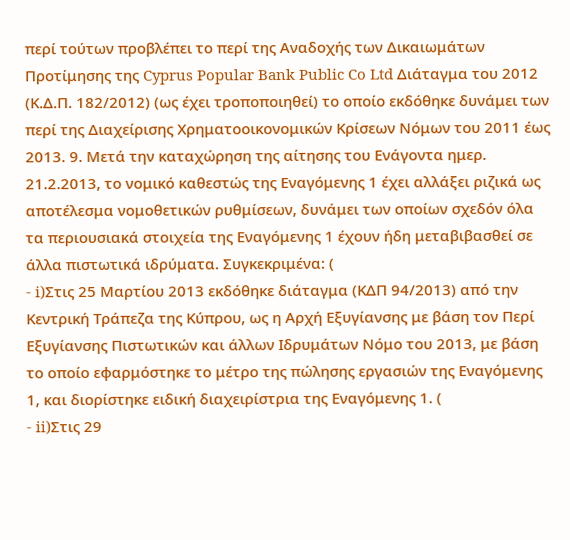περί τούτων προβλέπει το περί της Αναδοχής των Δικαιωμάτων Προτίμησης της Cyprus Popular Bank Public Co Ltd Διάταγμα του 2012 (Κ.Δ.Π. 182/2012) (ως έχει τροποποιηθεί) το οποίο εκδόθηκε δυνάμει των περί της Διαχείρισης Χρηματοοικονομικών Κρίσεων Νόμων του 2011 έως 2013. 9. Μετά την καταχώρηση της αίτησης του Ενάγοντα ημερ. 21.2.2013, το νομικό καθεστώς της Εναγόμενης 1 έχει αλλάξει ριζικά ως αποτέλεσμα νομοθετικών ρυθμίσεων, δυνάμει των οποίων σχεδόν όλα τα περιουσιακά στοιχεία της Εναγόμενης 1 έχουν ήδη μεταβιβασθεί σε άλλα πιστωτικά ιδρύματα. Συγκεκριμένα: (
- i)Στις 25 Μαρτίου 2013 εκδόθηκε διάταγμα (ΚΔΠ 94/2013) από την Κεντρική Τράπεζα της Κύπρου, ως η Αρχή Εξυγίανσης με βάση τον Περί Εξυγίανσης Πιστωτικών και άλλων Ιδρυμάτων Νόμο του 2013, με βάση το οποίο εφαρμόστηκε το μέτρο της πώλησης εργασιών της Εναγόμενης 1, και διορίστηκε ειδική διαχειρίστρια της Εναγόμενης 1. (
- ii)Στις 29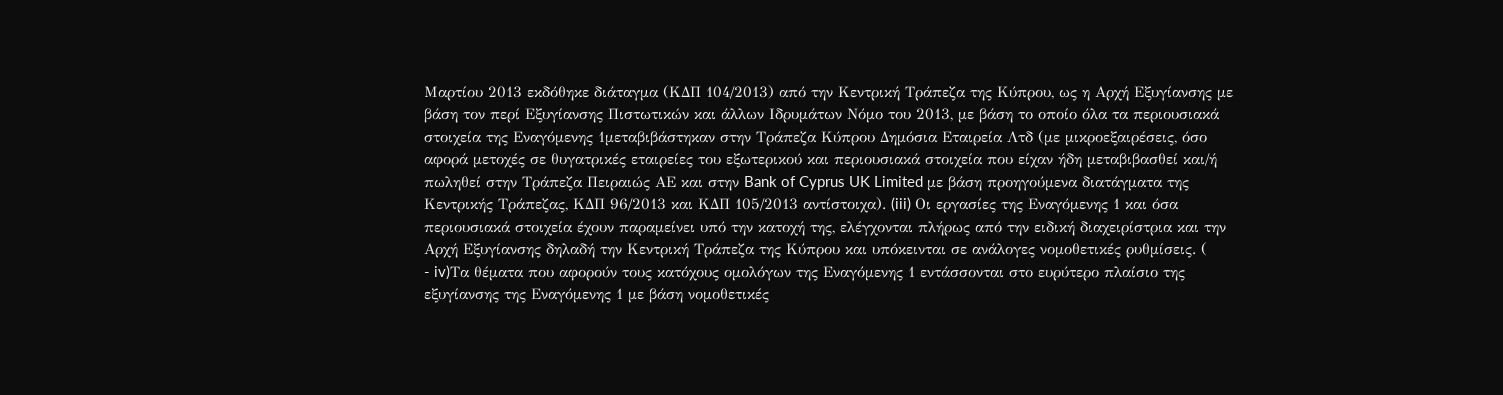Μαρτίου 2013 εκδόθηκε διάταγμα (ΚΔΠ 104/2013) από την Κεντρική Τράπεζα της Κύπρου, ως η Αρχή Εξυγίανσης με βάση τον περί Εξυγίανσης Πιστωτικών και άλλων Ιδρυμάτων Νόμο του 2013, με βάση το οποίο όλα τα περιουσιακά στοιχεία της Εναγόμενης 1μεταβιβάστηκαν στην Τράπεζα Κύπρου Δημόσια Εταιρεία Λτδ (με μικροεξαιρέσεις, όσο αφορά μετοχές σε θυγατρικές εταιρείες του εξωτερικού και περιουσιακά στοιχεία που είχαν ήδη μεταβιβασθεί και/ή πωληθεί στην Τράπεζα Πειραιώς ΑΕ και στην Bank of Cyprus UK Limited με βάση προηγούμενα διατάγματα της Κεντρικής Τράπεζας, ΚΔΠ 96/2013 και ΚΔΠ 105/2013 αντίστοιχα). (iii) Οι εργασίες της Εναγόμενης 1 και όσα περιουσιακά στοιχεία έχουν παραμείνει υπό την κατοχή της, ελέγχονται πλήρως από την ειδική διαχειρίστρια και την Αρχή Εξυγίανσης δηλαδή την Κεντρική Τράπεζα της Κύπρου και υπόκεινται σε ανάλογες νομοθετικές ρυθμίσεις. (
- iv)Τα θέματα που αφορούν τους κατόχους ομολόγων της Εναγόμενης 1 εντάσσονται στο ευρύτερο πλαίσιο της εξυγίανσης της Εναγόμενης 1 με βάση νομοθετικές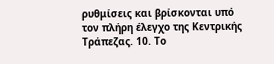ρυθμίσεις και βρίσκονται υπό τον πλήρη έλεγχο της Κεντρικής Τράπεζας. 10. Το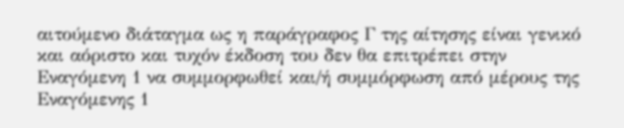αιτούμενο διάταγμα ως η παράγραφος Γ της αίτησης είναι γενικό και αόριστο και τυχόν έκδοση του δεν θα επιτρέπει στην Εναγόμενη 1 να συμμορφωθεί και/ή συμμόρφωση από μέρους της Εναγόμενης 1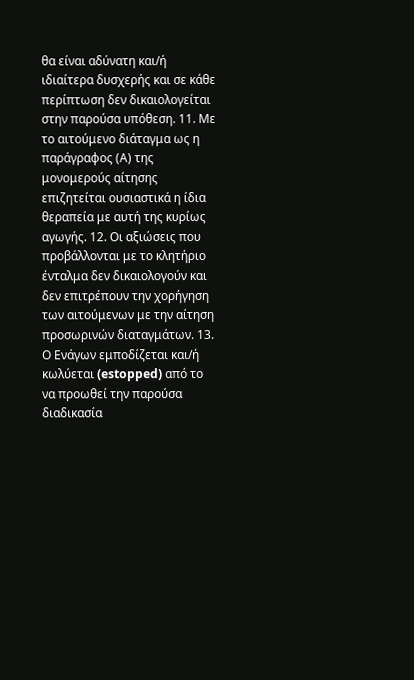θα είναι αδύνατη και/ή ιδιαίτερα δυσχερής και σε κάθε περίπτωση δεν δικαιολογείται στην παρούσα υπόθεση. 11. Με το αιτούμενο διάταγμα ως η παράγραφος (Α) της μονομερούς αίτησης επιζητείται ουσιαστικά η ίδια θεραπεία με αυτή της κυρίως αγωγής. 12. Οι αξιώσεις που προβάλλονται με το κλητήριο ένταλμα δεν δικαιολογούν και δεν επιτρέπουν την χορήγηση των αιτούμενων με την αίτηση προσωρινών διαταγμάτων. 13. Ο Ενάγων εμποδίζεται και/ή κωλύεται (estopped) από το να προωθεί την παρούσα διαδικασία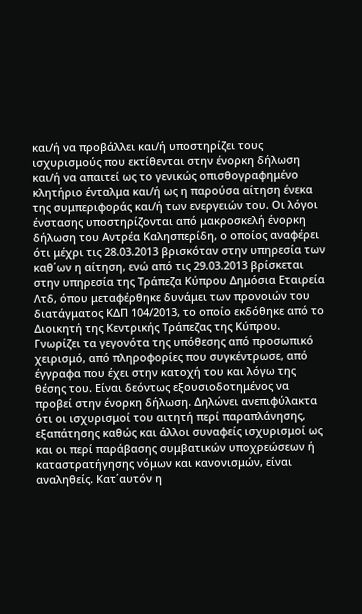και/ή να προβάλλει και/ή υποστηρίζει τους ισχυρισμούς που εκτίθενται στην ένορκη δήλωση και/ή να απαιτεί ως το γενικώς οπισθογραφημένο κλητήριο ένταλμα και/ή ως η παρούσα αίτηση ένεκα της συμπεριφοράς και/ή των ενεργειών του. Οι λόγοι ένστασης υποστηρίζονται από μακροσκελή ένορκη δήλωση του Αντρέα Καλησπερίδη, ο οποίος αναφέρει ότι μέχρι τις 28.03.2013 βρισκόταν στην υπηρεσία των καθ΄ων η αίτηση, ενώ από τις 29.03.2013 βρίσκεται στην υπηρεσία της Τράπεζα Κύπρου Δημόσια Εταιρεία Λτδ, όπου μεταφέρθηκε δυνάμει των προνοιών του διατάγματος ΚΔΠ 104/2013, το οποίο εκδόθηκε από το Διοικητή της Κεντρικής Τράπεζας της Κύπρου. Γνωρίζει τα γεγονότα της υπόθεσης από προσωπικό χειρισμό, από πληροφορίες που συγκέντρωσε, από έγγραφα που έχει στην κατοχή του και λόγω της θέσης του. Είναι δεόντως εξουσιοδοτημένος να προβεί στην ένορκη δήλωση. Δηλώνει ανεπιφύλακτα ότι οι ισχυρισμοί του αιτητή περί παραπλάνησης, εξαπάτησης καθώς και άλλοι συναφείς ισχυρισμοί ως και οι περί παράβασης συμβατικών υποχρεώσεων ή καταστρατήγησης νόμων και κανονισμών, είναι αναληθείς. Κατ΄αυτόν η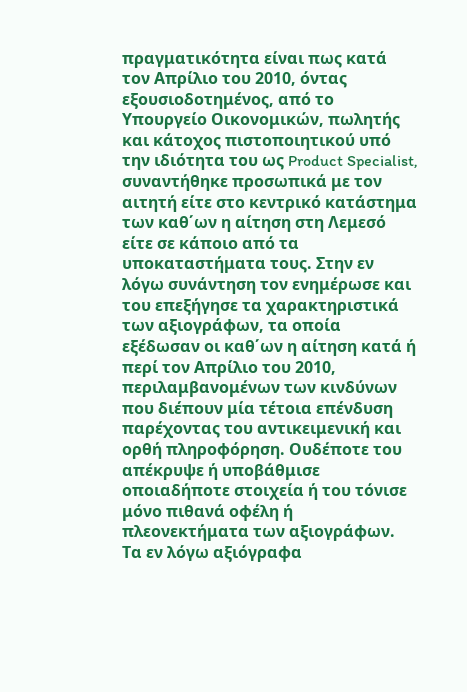πραγματικότητα είναι πως κατά τον Απρίλιο του 2010, όντας εξουσιοδοτημένος, από το Υπουργείο Οικονομικών, πωλητής και κάτοχος πιστοποιητικού υπό την ιδιότητα του ως Product Specialist, συναντήθηκε προσωπικά με τον αιτητή είτε στο κεντρικό κατάστημα των καθ΄ων η αίτηση στη Λεμεσό είτε σε κάποιο από τα υποκαταστήματα τους. Στην εν λόγω συνάντηση τον ενημέρωσε και του επεξήγησε τα χαρακτηριστικά των αξιογράφων, τα οποία εξέδωσαν οι καθ΄ων η αίτηση κατά ή περί τον Απρίλιο του 2010, περιλαμβανομένων των κινδύνων που διέπουν μία τέτοια επένδυση παρέχοντας του αντικειμενική και ορθή πληροφόρηση. Ουδέποτε του απέκρυψε ή υποβάθμισε οποιαδήποτε στοιχεία ή του τόνισε μόνο πιθανά οφέλη ή πλεονεκτήματα των αξιογράφων. Τα εν λόγω αξιόγραφα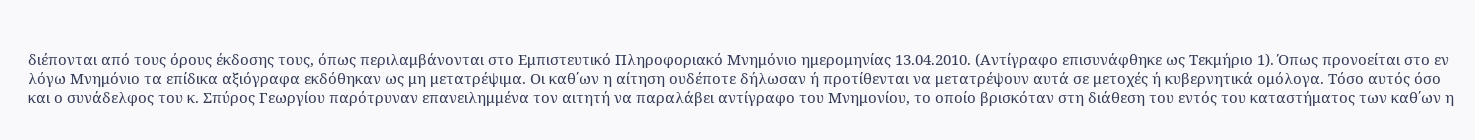διέπονται από τους όρους έκδοσης τους, όπως περιλαμβάνονται στο Εμπιστευτικό Πληροφοριακό Μνημόνιο ημερομηνίας 13.04.2010. (Αντίγραφο επισυνάφθηκε ως Τεκμήριο 1). Όπως προνοείται στο εν λόγω Μνημόνιο τα επίδικα αξιόγραφα εκδόθηκαν ως μη μετατρέψιμα. Οι καθ΄ων η αίτηση ουδέποτε δήλωσαν ή προτίθενται να μετατρέψουν αυτά σε μετοχές ή κυβερνητικά ομόλογα. Τόσο αυτός όσο και ο συνάδελφος του κ. Σπύρος Γεωργίου παρότρυναν επανειλημμένα τον αιτητή να παραλάβει αντίγραφο του Μνημονίου, το οποίο βρισκόταν στη διάθεση του εντός του καταστήματος των καθ΄ων η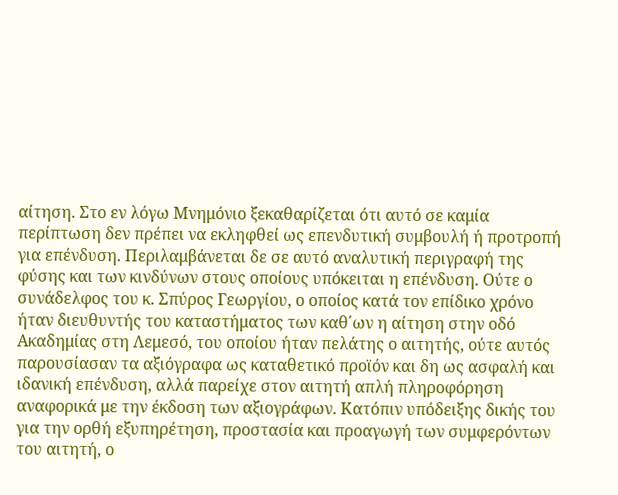αίτηση. Στο εν λόγω Μνημόνιο ξεκαθαρίζεται ότι αυτό σε καμία περίπτωση δεν πρέπει να εκληφθεί ως επενδυτική συμβουλή ή προτροπή για επένδυση. Περιλαμβάνεται δε σε αυτό αναλυτική περιγραφή της φύσης και των κινδύνων στους οποίους υπόκειται η επένδυση. Ούτε ο συνάδελφος του κ. Σπύρος Γεωργίου, ο οποίος κατά τον επίδικο χρόνο ήταν διευθυντής του καταστήματος των καθ΄ων η αίτηση στην οδό Ακαδημίας στη Λεμεσό, του οποίου ήταν πελάτης ο αιτητής, ούτε αυτός παρουσίασαν τα αξιόγραφα ως καταθετικό προϊόν και δη ως ασφαλή και ιδανική επένδυση, αλλά παρείχε στον αιτητή απλή πληροφόρηση αναφορικά με την έκδοση των αξιογράφων. Κατόπιν υπόδειξης δικής του για την ορθή εξυπηρέτηση, προστασία και προαγωγή των συμφερόντων του αιτητή, ο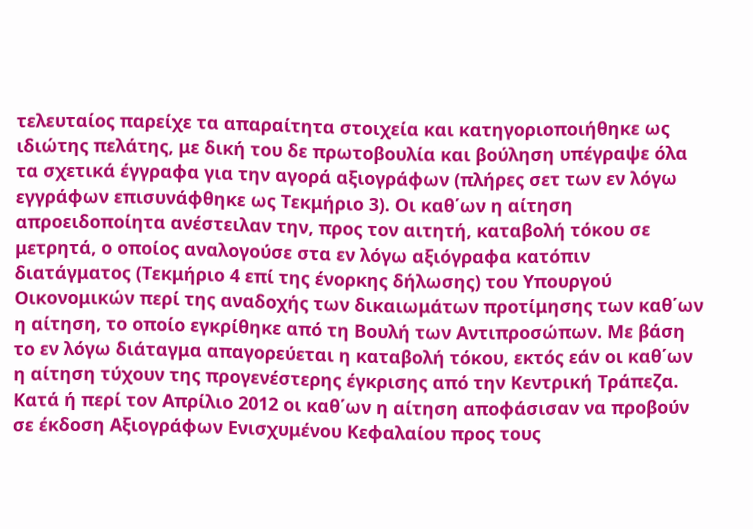τελευταίος παρείχε τα απαραίτητα στοιχεία και κατηγοριοποιήθηκε ως ιδιώτης πελάτης, με δική του δε πρωτοβουλία και βούληση υπέγραψε όλα τα σχετικά έγγραφα για την αγορά αξιογράφων (πλήρες σετ των εν λόγω εγγράφων επισυνάφθηκε ως Τεκμήριο 3). Οι καθ΄ων η αίτηση απροειδοποίητα ανέστειλαν την, προς τον αιτητή, καταβολή τόκου σε μετρητά, ο οποίος αναλογούσε στα εν λόγω αξιόγραφα κατόπιν διατάγματος (Τεκμήριο 4 επί της ένορκης δήλωσης) του Υπουργού Οικονομικών περί της αναδοχής των δικαιωμάτων προτίμησης των καθ΄ων η αίτηση, το οποίο εγκρίθηκε από τη Βουλή των Αντιπροσώπων. Με βάση το εν λόγω διάταγμα απαγορεύεται η καταβολή τόκου, εκτός εάν οι καθ΄ων η αίτηση τύχουν της προγενέστερης έγκρισης από την Κεντρική Τράπεζα. Κατά ή περί τον Απρίλιο 2012 οι καθ΄ων η αίτηση αποφάσισαν να προβούν σε έκδοση Αξιογράφων Ενισχυμένου Κεφαλαίου προς τους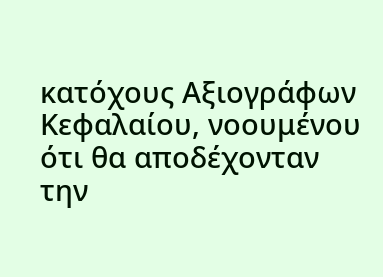κατόχους Αξιογράφων Κεφαλαίου, νοουμένου ότι θα αποδέχονταν την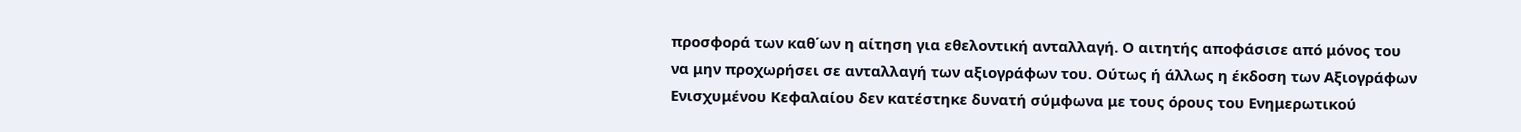προσφορά των καθ΄ων η αίτηση για εθελοντική ανταλλαγή. Ο αιτητής αποφάσισε από μόνος του να μην προχωρήσει σε ανταλλαγή των αξιογράφων του. Ούτως ή άλλως η έκδοση των Αξιογράφων Ενισχυμένου Κεφαλαίου δεν κατέστηκε δυνατή σύμφωνα με τους όρους του Ενημερωτικού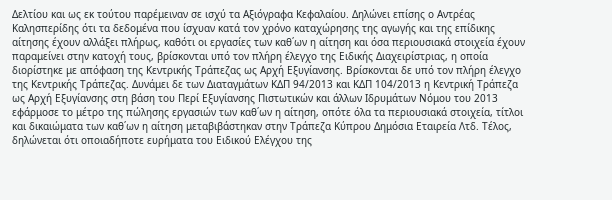Δελτίου και ως εκ τούτου παρέμειναν σε ισχύ τα Αξιόγραφα Κεφαλαίου. Δηλώνει επίσης ο Αντρέας Καλησπερίδης ότι τα δεδομένα που ίσχυαν κατά τον χρόνο καταχώρησης της αγωγής και της επίδικης αίτησης έχουν αλλάξει πλήρως, καθότι οι εργασίες των καθ΄ων η αίτηση και όσα περιουσιακά στοιχεία έχουν παραμείνει στην κατοχή τους, βρίσκονται υπό τον πλήρη έλεγχο της Ειδικής Διαχειρίστριας, η οποία διορίστηκε με απόφαση της Κεντρικής Τράπεζας ως Αρχή Εξυγίανσης. Βρίσκονται δε υπό τον πλήρη έλεγχο της Κεντρικής Τράπεζας. Δυνάμει δε των Διαταγμάτων ΚΔΠ 94/2013 και ΚΔΠ 104/2013 η Κεντρική Τράπεζα ως Αρχή Εξυγίανσης στη βάση του Περί Εξυγίανσης Πιστωτικών και άλλων Ιδρυμάτων Νόμου του 2013 εφάρμοσε το μέτρο της πώλησης εργασιών των καθ΄ων η αίτηση, οπότε όλα τα περιουσιακά στοιχεία, τίτλοι και δικαιώματα των καθ΄ων η αίτηση μεταβιβάστηκαν στην Τράπεζα Κύπρου Δημόσια Εταιρεία Λτδ. Τέλος, δηλώνεται ότι οποιαδήποτε ευρήματα του Ειδικού Ελέγχου της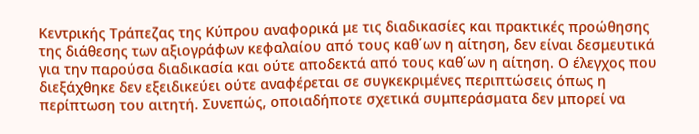Κεντρικής Τράπεζας της Κύπρου αναφορικά με τις διαδικασίες και πρακτικές προώθησης της διάθεσης των αξιογράφων κεφαλαίου από τους καθ΄ων η αίτηση, δεν είναι δεσμευτικά για την παρούσα διαδικασία και ούτε αποδεκτά από τους καθ΄ων η αίτηση. Ο έλεγχος που διεξάχθηκε δεν εξειδικεύει ούτε αναφέρεται σε συγκεκριμένες περιπτώσεις όπως η περίπτωση του αιτητή. Συνεπώς, οποιαδήποτε σχετικά συμπεράσματα δεν μπορεί να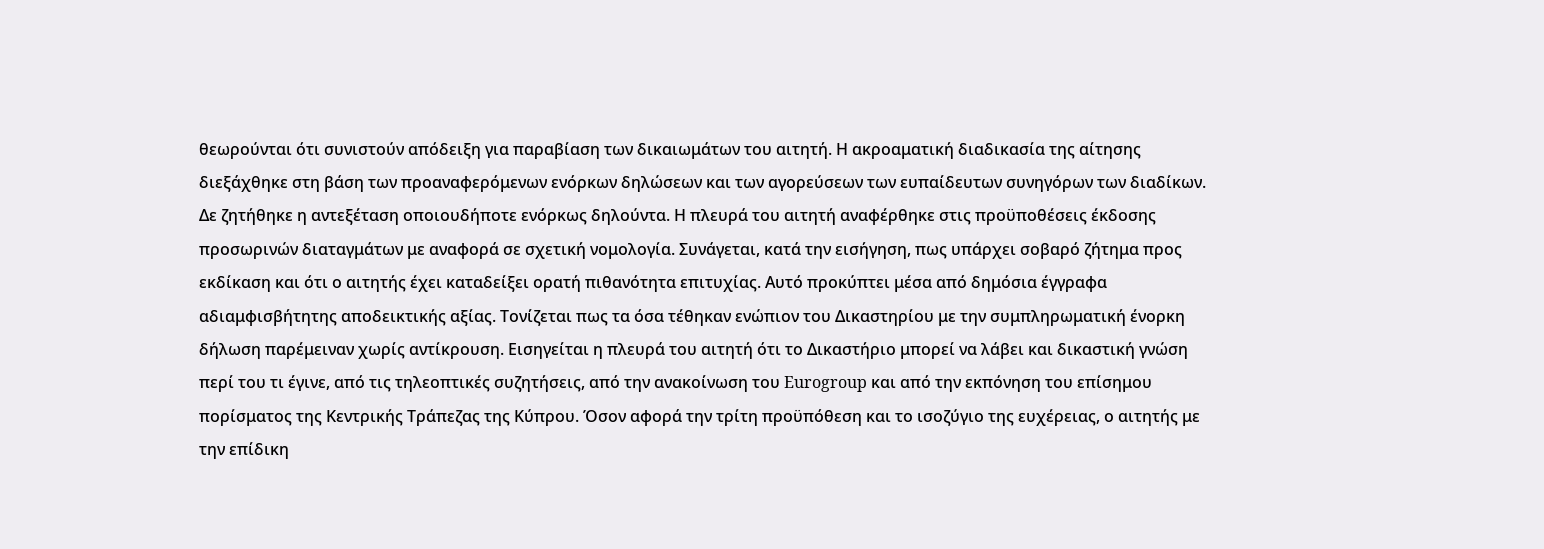θεωρούνται ότι συνιστούν απόδειξη για παραβίαση των δικαιωμάτων του αιτητή. Η ακροαματική διαδικασία της αίτησης διεξάχθηκε στη βάση των προαναφερόμενων ενόρκων δηλώσεων και των αγορεύσεων των ευπαίδευτων συνηγόρων των διαδίκων. Δε ζητήθηκε η αντεξέταση οποιουδήποτε ενόρκως δηλούντα. Η πλευρά του αιτητή αναφέρθηκε στις προϋποθέσεις έκδοσης προσωρινών διαταγμάτων με αναφορά σε σχετική νομολογία. Συνάγεται, κατά την εισήγηση, πως υπάρχει σοβαρό ζήτημα προς εκδίκαση και ότι ο αιτητής έχει καταδείξει ορατή πιθανότητα επιτυχίας. Αυτό προκύπτει μέσα από δημόσια έγγραφα αδιαμφισβήτητης αποδεικτικής αξίας. Τονίζεται πως τα όσα τέθηκαν ενώπιον του Δικαστηρίου με την συμπληρωματική ένορκη δήλωση παρέμειναν χωρίς αντίκρουση. Εισηγείται η πλευρά του αιτητή ότι το Δικαστήριο μπορεί να λάβει και δικαστική γνώση περί του τι έγινε, από τις τηλεοπτικές συζητήσεις, από την ανακοίνωση του Eurogroup και από την εκπόνηση του επίσημου πορίσματος της Κεντρικής Τράπεζας της Κύπρου. Όσον αφορά την τρίτη προϋπόθεση και το ισοζύγιο της ευχέρειας, ο αιτητής με την επίδικη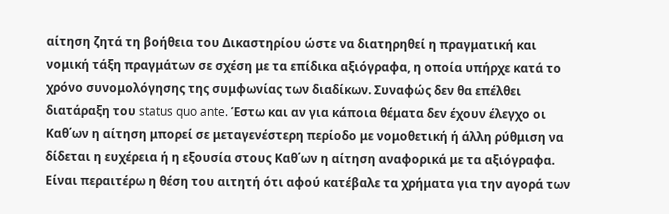αίτηση ζητά τη βοήθεια του Δικαστηρίου ώστε να διατηρηθεί η πραγματική και νομική τάξη πραγμάτων σε σχέση με τα επίδικα αξιόγραφα, η οποία υπήρχε κατά το χρόνο συνομολόγησης της συμφωνίας των διαδίκων. Συναφώς δεν θα επέλθει διατάραξη του status quo ante. Έστω και αν για κάποια θέματα δεν έχουν έλεγχο οι Καθ΄ων η αίτηση μπορεί σε μεταγενέστερη περίοδο με νομοθετική ή άλλη ρύθμιση να δίδεται η ευχέρεια ή η εξουσία στους Καθ΄ων η αίτηση αναφορικά με τα αξιόγραφα. Είναι περαιτέρω η θέση του αιτητή ότι αφού κατέβαλε τα χρήματα για την αγορά των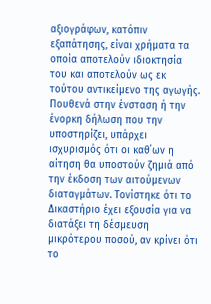αξιογράφων, κατόπιν εξαπάτησης, είναι χρήματα τα οποία αποτελούν ιδιοκτησία του και αποτελούν ως εκ τούτου αντικείμενο της αγωγής. Πουθενά στην ένσταση ή την ένορκη δήλωση που την υποστηρίζει, υπάρχει ισχυρισμός ότι οι καθ΄ων η αίτηση θα υποστούν ζημιά από την έκδοση των αιτούμενων διαταγμάτων. Τονίστηκε ότι το Δικαστήριο έχει εξουσία για να διατάξει τη δέσμευση μικρότερου ποσού, αν κρίνει ότι το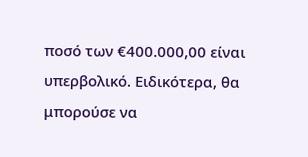ποσό των €400.000,00 είναι υπερβολικό. Ειδικότερα, θα μπορούσε να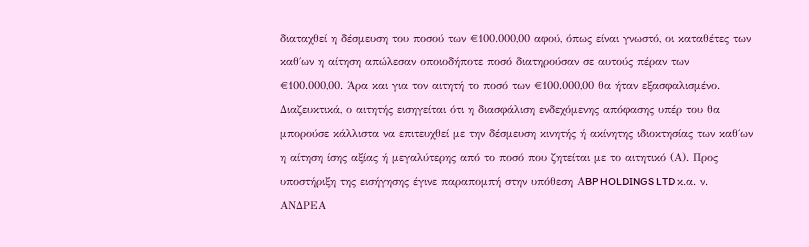διαταχθεί η δέσμευση του ποσού των €100.000,00 αφού, όπως είναι γνωστό, οι καταθέτες των καθ΄ων η αίτηση απώλεσαν οποιοδήποτε ποσό διατηρούσαν σε αυτούς πέραν των €100.000,00. Άρα και για τον αιτητή το ποσό των €100.000,00 θα ήταν εξασφαλισμένο. Διαζευκτικά, ο αιτητής εισηγείται ότι η διασφάλιση ενδεχόμενης απόφασης υπέρ του θα μπορούσε κάλλιστα να επιτευχθεί με την δέσμευση κινητής ή ακίνητης ιδιοκτησίας των καθ΄ων η αίτηση ίσης αξίας ή μεγαλύτερης από το ποσό που ζητείται με το αιτητικό (Α). Προς υποστήριξη της εισήγησης έγινε παραπομπή στην υπόθεση ΑBP HOLDINGS LTD κ.α. ν. ΑΝΔΡΕΑ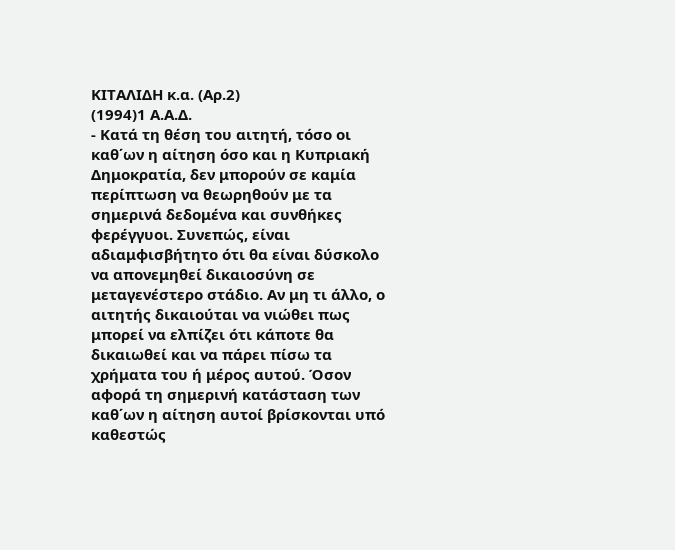ΚΙΤΑΛΙΔΗ κ.α. (Αρ.2)
(1994)1 Α.Α.Δ.
- Κατά τη θέση του αιτητή, τόσο οι καθ΄ων η αίτηση όσο και η Κυπριακή Δημοκρατία, δεν μπορούν σε καμία περίπτωση να θεωρηθούν με τα σημερινά δεδομένα και συνθήκες φερέγγυοι. Συνεπώς, είναι αδιαμφισβήτητο ότι θα είναι δύσκολο να απονεμηθεί δικαιοσύνη σε μεταγενέστερο στάδιο. Αν μη τι άλλο, ο αιτητής δικαιούται να νιώθει πως μπορεί να ελπίζει ότι κάποτε θα δικαιωθεί και να πάρει πίσω τα χρήματα του ή μέρος αυτού. Όσον αφορά τη σημερινή κατάσταση των καθ΄ων η αίτηση αυτοί βρίσκονται υπό καθεστώς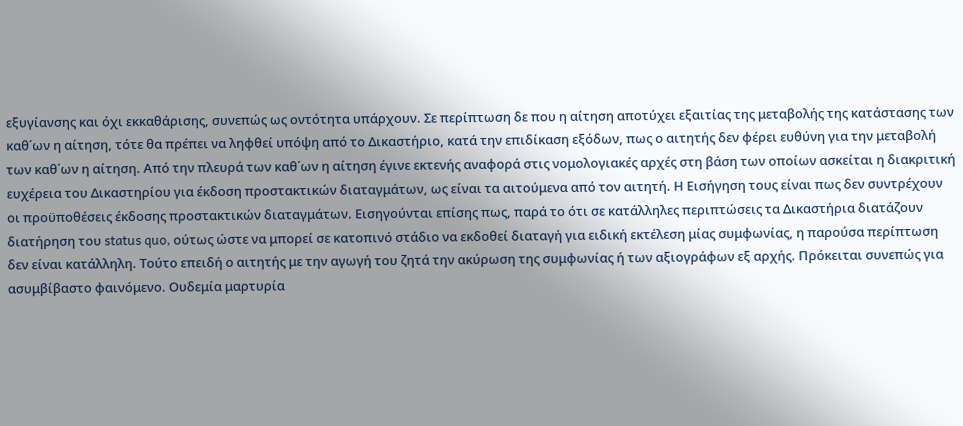εξυγίανσης και όχι εκκαθάρισης, συνεπώς ως οντότητα υπάρχουν. Σε περίπτωση δε που η αίτηση αποτύχει εξαιτίας της μεταβολής της κατάστασης των καθ΄ων η αίτηση, τότε θα πρέπει να ληφθεί υπόψη από το Δικαστήριο, κατά την επιδίκαση εξόδων, πως ο αιτητής δεν φέρει ευθύνη για την μεταβολή των καθ΄ων η αίτηση. Από την πλευρά των καθ΄ων η αίτηση έγινε εκτενής αναφορά στις νομολογιακές αρχές στη βάση των οποίων ασκείται η διακριτική ευχέρεια του Δικαστηρίου για έκδοση προστακτικών διαταγμάτων, ως είναι τα αιτούμενα από τον αιτητή. Η Εισήγηση τους είναι πως δεν συντρέχουν οι προϋποθέσεις έκδοσης προστακτικών διαταγμάτων. Εισηγούνται επίσης πως, παρά το ότι σε κατάλληλες περιπτώσεις τα Δικαστήρια διατάζουν διατήρηση του status quo, ούτως ώστε να μπορεί σε κατοπινό στάδιο να εκδοθεί διαταγή για ειδική εκτέλεση μίας συμφωνίας, η παρούσα περίπτωση δεν είναι κατάλληλη. Τούτο επειδή ο αιτητής με την αγωγή του ζητά την ακύρωση της συμφωνίας ή των αξιογράφων εξ αρχής. Πρόκειται συνεπώς για ασυμβίβαστο φαινόμενο. Ουδεμία μαρτυρία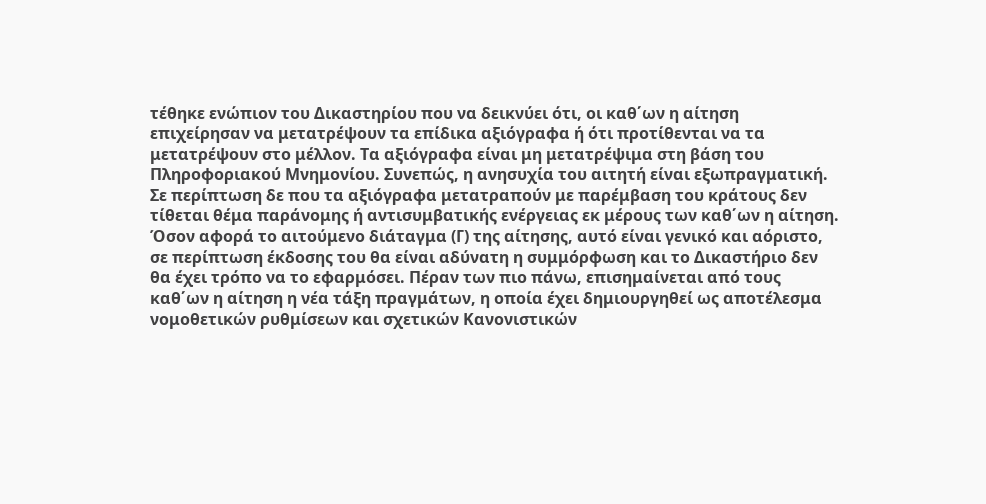τέθηκε ενώπιον του Δικαστηρίου που να δεικνύει ότι, οι καθ΄ων η αίτηση επιχείρησαν να μετατρέψουν τα επίδικα αξιόγραφα ή ότι προτίθενται να τα μετατρέψουν στο μέλλον. Τα αξιόγραφα είναι μη μετατρέψιμα στη βάση του Πληροφοριακού Μνημονίου. Συνεπώς, η ανησυχία του αιτητή είναι εξωπραγματική. Σε περίπτωση δε που τα αξιόγραφα μετατραπούν με παρέμβαση του κράτους δεν τίθεται θέμα παράνομης ή αντισυμβατικής ενέργειας εκ μέρους των καθ΄ων η αίτηση. Όσον αφορά το αιτούμενο διάταγμα (Γ) της αίτησης, αυτό είναι γενικό και αόριστο, σε περίπτωση έκδοσης του θα είναι αδύνατη η συμμόρφωση και το Δικαστήριο δεν θα έχει τρόπο να το εφαρμόσει. Πέραν των πιο πάνω, επισημαίνεται από τους καθ΄ων η αίτηση η νέα τάξη πραγμάτων, η οποία έχει δημιουργηθεί ως αποτέλεσμα νομοθετικών ρυθμίσεων και σχετικών Κανονιστικών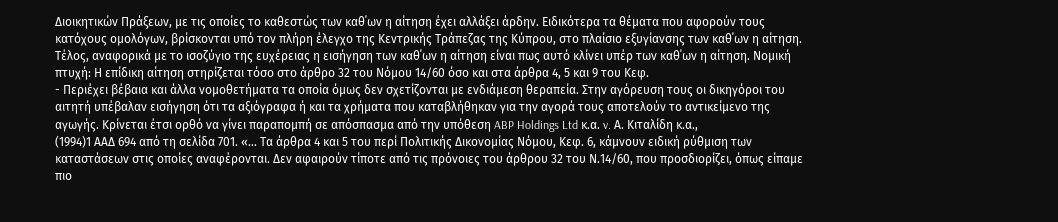Διοικητικών Πράξεων, με τις οποίες το καθεστώς των καθ΄ων η αίτηση έχει αλλάξει άρδην. Ειδικότερα τα θέματα που αφορούν τους κατόχους ομολόγων, βρίσκονται υπό τον πλήρη έλεγχο της Κεντρικής Τράπεζας της Κύπρου, στο πλαίσιο εξυγίανσης των καθ΄ων η αίτηση. Τέλος, αναφορικά με το ισοζύγιο της ευχέρειας η εισήγηση των καθ΄ων η αίτηση είναι πως αυτό κλίνει υπέρ των καθ΄ων η αίτηση. Νομική πτυχή: Η επίδικη αίτηση στηρίζεται τόσο στο άρθρο 32 του Νόμου 14/60 όσο και στα άρθρα 4, 5 και 9 του Κεφ.
- Περιέχει βέβαια και άλλα νομοθετήματα τα οποία όμως δεν σχετίζονται με ενδιάμεση θεραπεία. Στην αγόρευση τους οι δικηγόροι του αιτητή υπέβαλαν εισήγηση ότι τα αξιόγραφα ή και τα χρήματα που καταβλήθηκαν για την αγορά τους αποτελούν το αντικείμενο της αγωγής. Κρίνεται έτσι ορθό να γίνει παραπομπή σε απόσπασμα από την υπόθεση ABP Holdings Ltd κ.α. v. Α. Κιταλίδη κ.α.,
(1994)1 ΑΑΔ 694 από τη σελίδα 701. «... Τα άρθρα 4 και 5 του περί Πολιτικής Δικονομίας Νόμου, Κεφ. 6, κάμνουν ειδική ρύθμιση των καταστάσεων στις οποίες αναφέρονται. Δεν αφαιρούν τίποτε από τις πρόνοιες του άρθρου 32 του Ν.14/60, που προσδιορίζει, όπως είπαμε πιο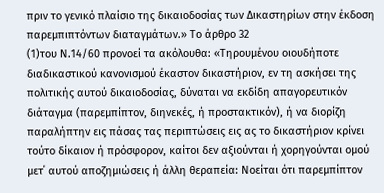πριν το γενικό πλαίσιο της δικαιοδοσίας των Δικαστηρίων στην έκδοση παρεμπιπτόντων διαταγμάτων.» Το άρθρο 32
(1)του Ν.14/60 προνοεί τα ακόλουθα: «Τηρουμένου οιουδήποτε διαδικαστικού κανονισμού έκαστον δικαστήριον, εν τη ασκήσει της πολιτικής αυτού δικαιοδοσίας, δύναται να εκδίδη απαγορευτικόν διάταγμα (παρεμπίπτον, διηνεκές, ή προστακτικόν), ή να διορίζη παραλήπτην εις πάσας τας περιπτώσεις εις ας το δικαστήριον κρίνει τούτο δίκαιον ή πρόσφορον, καίτοι δεν αξιούνται ή χορηγούνται ομού μετ΄ αυτού αποζημιώσεις ή άλλη θεραπεία: Νοείται ότι παρεμπίπτον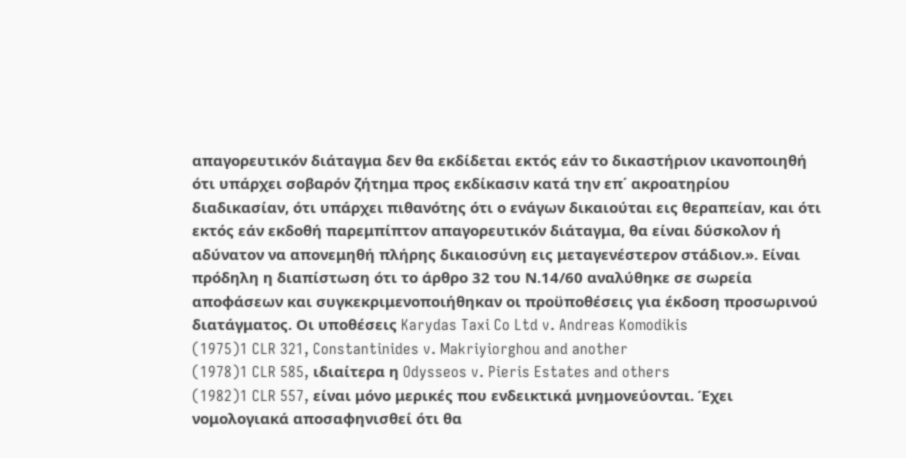απαγορευτικόν διάταγμα δεν θα εκδίδεται εκτός εάν το δικαστήριον ικανοποιηθή ότι υπάρχει σοβαρόν ζήτημα προς εκδίκασιν κατά την επ΄ ακροατηρίου διαδικασίαν, ότι υπάρχει πιθανότης ότι ο ενάγων δικαιούται εις θεραπείαν, και ότι εκτός εάν εκδοθή παρεμπίπτον απαγορευτικόν διάταγμα, θα είναι δύσκολον ή αδύνατον να απονεμηθή πλήρης δικαιοσύνη εις μεταγενέστερον στάδιον.». Είναι πρόδηλη η διαπίστωση ότι το άρθρο 32 του Ν.14/60 αναλύθηκε σε σωρεία αποφάσεων και συγκεκριμενοποιήθηκαν οι προϋποθέσεις για έκδοση προσωρινού διατάγματος. Οι υποθέσεις Karydas Taxi Co Ltd v. Andreas Komodikis
(1975)1 CLR 321, Constantinides v. Makriyiorghou and another
(1978)1 CLR 585, ιδιαίτερα η Odysseos v. Pieris Estates and others
(1982)1 CLR 557, είναι μόνο μερικές που ενδεικτικά μνημονεύονται. Έχει νομολογιακά αποσαφηνισθεί ότι θα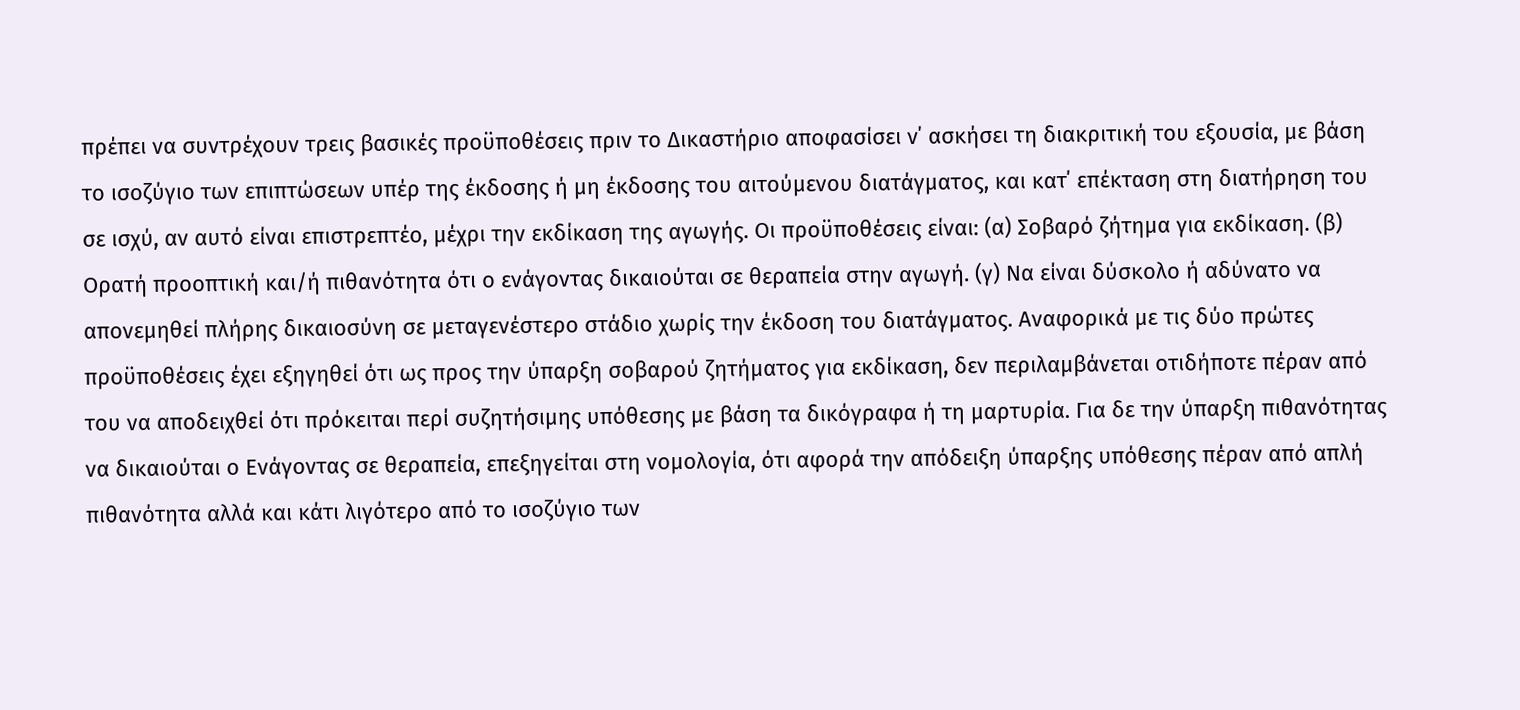πρέπει να συντρέχουν τρεις βασικές προϋποθέσεις πριν το Δικαστήριο αποφασίσει ν΄ ασκήσει τη διακριτική του εξουσία, με βάση το ισοζύγιο των επιπτώσεων υπέρ της έκδοσης ή μη έκδοσης του αιτούμενου διατάγματος, και κατ΄ επέκταση στη διατήρηση του σε ισχύ, αν αυτό είναι επιστρεπτέο, μέχρι την εκδίκαση της αγωγής. Οι προϋποθέσεις είναι: (α) Σοβαρό ζήτημα για εκδίκαση. (β) Ορατή προοπτική και/ή πιθανότητα ότι ο ενάγοντας δικαιούται σε θεραπεία στην αγωγή. (γ) Να είναι δύσκολο ή αδύνατο να απονεμηθεί πλήρης δικαιοσύνη σε μεταγενέστερο στάδιο χωρίς την έκδοση του διατάγματος. Αναφορικά με τις δύο πρώτες προϋποθέσεις έχει εξηγηθεί ότι ως προς την ύπαρξη σοβαρού ζητήματος για εκδίκαση, δεν περιλαμβάνεται οτιδήποτε πέραν από του να αποδειχθεί ότι πρόκειται περί συζητήσιμης υπόθεσης με βάση τα δικόγραφα ή τη μαρτυρία. Για δε την ύπαρξη πιθανότητας να δικαιούται ο Ενάγοντας σε θεραπεία, επεξηγείται στη νομολογία, ότι αφορά την απόδειξη ύπαρξης υπόθεσης πέραν από απλή πιθανότητα αλλά και κάτι λιγότερο από το ισοζύγιο των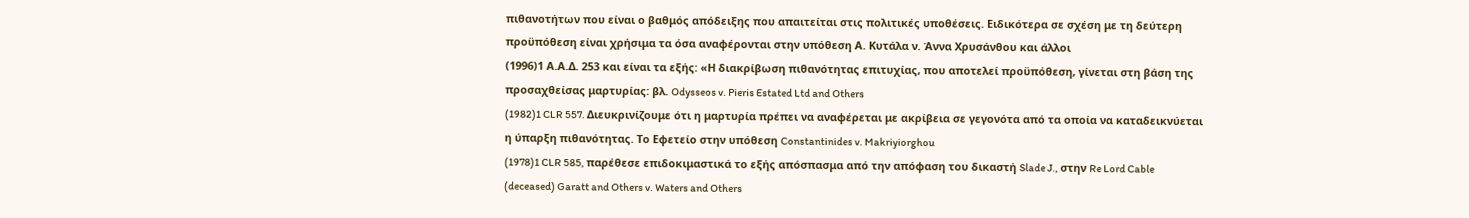πιθανοτήτων που είναι ο βαθμός απόδειξης που απαιτείται στις πολιτικές υποθέσεις. Ειδικότερα σε σχέση με τη δεύτερη προϋπόθεση είναι χρήσιμα τα όσα αναφέρονται στην υπόθεση Α. Κυτάλα ν. Άννα Χρυσάνθου και άλλοι
(1996)1 Α.Α.Δ. 253 και είναι τα εξής: «Η διακρίβωση πιθανότητας επιτυχίας, που αποτελεί προϋπόθεση, γίνεται στη βάση της προσαχθείσας μαρτυρίας: βλ. Odysseos v. Pieris Estated Ltd and Others
(1982)1 CLR 557. Διευκρινίζουμε ότι η μαρτυρία πρέπει να αναφέρεται με ακρίβεια σε γεγονότα από τα οποία να καταδεικνύεται η ύπαρξη πιθανότητας. Το Εφετείο στην υπόθεση Constantinides v. Makriyiorghou
(1978)1 CLR 585, παρέθεσε επιδοκιμαστικά το εξής απόσπασμα από την απόφαση του δικαστή Slade J., στην Re Lord Cable (deceased) Garatt and Others v. Waters and Others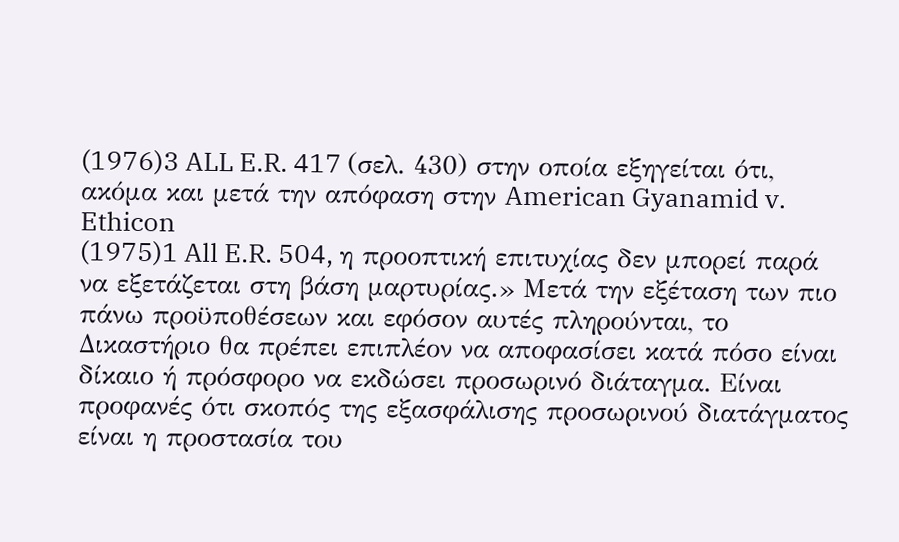(1976)3 ALL E.R. 417 (σελ. 430) στην οποία εξηγείται ότι, ακόμα και μετά την απόφαση στην American Gyanamid v. Ethicon
(1975)1 All E.R. 504, η προοπτική επιτυχίας δεν μπορεί παρά να εξετάζεται στη βάση μαρτυρίας.» Μετά την εξέταση των πιο πάνω προϋποθέσεων και εφόσον αυτές πληρούνται, το Δικαστήριο θα πρέπει επιπλέον να αποφασίσει κατά πόσο είναι δίκαιο ή πρόσφορο να εκδώσει προσωρινό διάταγμα. Είναι προφανές ότι σκοπός της εξασφάλισης προσωρινού διατάγματος είναι η προστασία του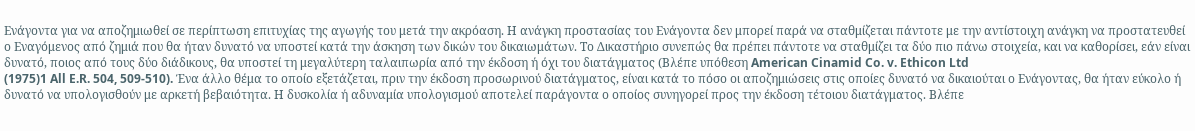Ενάγοντα για να αποζημιωθεί σε περίπτωση επιτυχίας της αγωγής του μετά την ακρόαση. Η ανάγκη προστασίας του Ενάγοντα δεν μπορεί παρά να σταθμίζεται πάντοτε με την αντίστοιχη ανάγκη να προστατευθεί ο Εναγόμενος από ζημιά που θα ήταν δυνατό να υποστεί κατά την άσκηση των δικών του δικαιωμάτων. Το Δικαστήριο συνεπώς θα πρέπει πάντοτε να σταθμίζει τα δύο πιο πάνω στοιχεία, και να καθορίσει, εάν είναι δυνατό, ποιος από τους δύο διάδικους, θα υποστεί τη μεγαλύτερη ταλαιπωρία από την έκδοση ή όχι του διατάγματος (Βλέπε υπόθεση American Cinamid Co. v. Ethicon Ltd
(1975)1 All E.R. 504, 509-510). Ένα άλλο θέμα το οποίο εξετάζεται, πριν την έκδοση προσωρινού διατάγματος, είναι κατά το πόσο οι αποζημιώσεις στις οποίες δυνατό να δικαιούται ο Ενάγοντας, θα ήταν εύκολο ή δυνατό να υπολογισθούν με αρκετή βεβαιότητα. Η δυσκολία ή αδυναμία υπολογισμού αποτελεί παράγοντα ο οποίος συνηγορεί προς την έκδοση τέτοιου διατάγματος. Βλέπε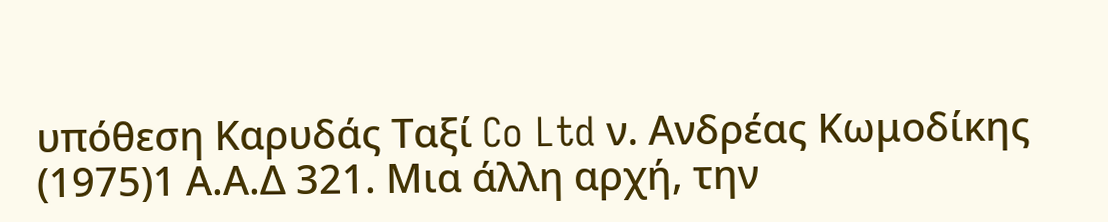υπόθεση Καρυδάς Ταξί Co Ltd ν. Ανδρέας Κωμοδίκης
(1975)1 Α.Α.Δ 321. Μια άλλη αρχή, την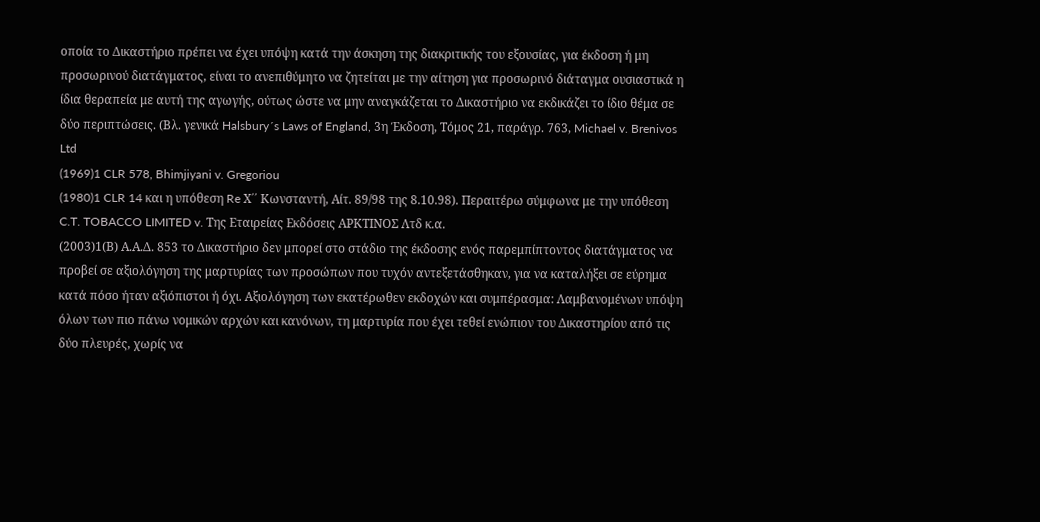οποία το Δικαστήριο πρέπει να έχει υπόψη κατά την άσκηση της διακριτικής του εξουσίας, για έκδοση ή μη προσωρινού διατάγματος, είναι το ανεπιθύμητο να ζητείται με την αίτηση για προσωρινό διάταγμα ουσιαστικά η ίδια θεραπεία με αυτή της αγωγής, ούτως ώστε να μην αναγκάζεται το Δικαστήριο να εκδικάζει το ίδιο θέμα σε δύο περιπτώσεις. (Βλ. γενικά Halsbury´s Laws of England, 3η Έκδοση, Τόμος 21, παράγρ. 763, Michael v. Brenivos Ltd
(1969)1 CLR 578, Bhimjiyani v. Gregoriou
(1980)1 CLR 14 και η υπόθεση Re Χ΄΄ Κωνσταντή, Αίτ. 89/98 της 8.10.98). Περαιτέρω σύμφωνα με την υπόθεση C.T. TOBACCO LIMITED v. Της Εταιρείας Εκδόσεις ΑΡΚΤΙΝΟΣ Λτδ κ.α.
(2003)1(Β) Α.Α.Δ. 853 το Δικαστήριο δεν μπορεί στο στάδιο της έκδοσης ενός παρεμπίπτοντος διατάγματος να προβεί σε αξιολόγηση της μαρτυρίας των προσώπων που τυχόν αντεξετάσθηκαν, για να καταλήξει σε εύρημα κατά πόσο ήταν αξιόπιστοι ή όχι. Αξιολόγηση των εκατέρωθεν εκδοχών και συμπέρασμα: Λαμβανομένων υπόψη όλων των πιο πάνω νομικών αρχών και κανόνων, τη μαρτυρία που έχει τεθεί ενώπιον του Δικαστηρίου από τις δύο πλευρές, χωρίς να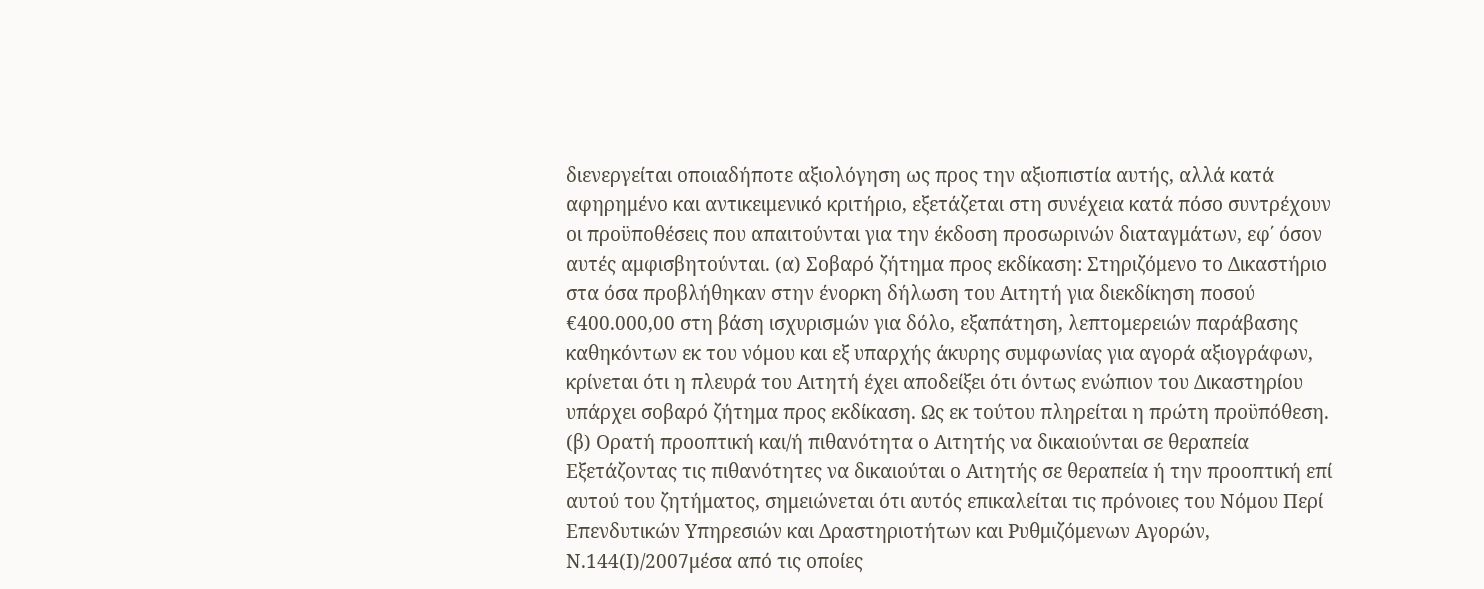διενεργείται οποιαδήποτε αξιολόγηση ως προς την αξιοπιστία αυτής, αλλά κατά αφηρημένο και αντικειμενικό κριτήριο, εξετάζεται στη συνέχεια κατά πόσο συντρέχουν οι προϋποθέσεις που απαιτούνται για την έκδοση προσωρινών διαταγμάτων, εφ΄ όσον αυτές αμφισβητούνται. (α) Σοβαρό ζήτημα προς εκδίκαση: Στηριζόμενο το Δικαστήριο στα όσα προβλήθηκαν στην ένορκη δήλωση του Αιτητή για διεκδίκηση ποσού €400.000,00 στη βάση ισχυρισμών για δόλο, εξαπάτηση, λεπτομερειών παράβασης καθηκόντων εκ του νόμου και εξ υπαρχής άκυρης συμφωνίας για αγορά αξιογράφων, κρίνεται ότι η πλευρά του Αιτητή έχει αποδείξει ότι όντως ενώπιον του Δικαστηρίου υπάρχει σοβαρό ζήτημα προς εκδίκαση. Ως εκ τούτου πληρείται η πρώτη προϋπόθεση. (β) Ορατή προοπτική και/ή πιθανότητα ο Αιτητής να δικαιούνται σε θεραπεία Εξετάζοντας τις πιθανότητες να δικαιούται ο Αιτητής σε θεραπεία ή την προοπτική επί αυτού του ζητήματος, σημειώνεται ότι αυτός επικαλείται τις πρόνοιες του Νόμου Περί Επενδυτικών Υπηρεσιών και Δραστηριοτήτων και Ρυθμιζόμενων Αγορών, Ν.144(Ι)/2007μέσα από τις οποίες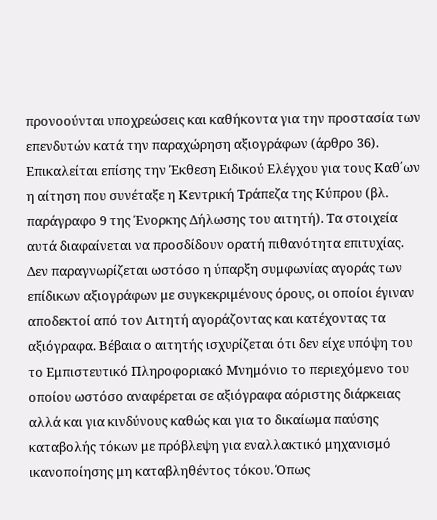προνοούνται υποχρεώσεις και καθήκοντα για την προστασία των επενδυτών κατά την παραχώρηση αξιογράφων (άρθρο 36). Επικαλείται επίσης την Έκθεση Ειδικού Ελέγχου για τους Καθ΄ων η αίτηση που συνέταξε η Κεντρική Τράπεζα της Κύπρου (βλ. παράγραφο 9 της Ένορκης Δήλωσης του αιτητή). Τα στοιχεία αυτά διαφαίνεται να προσδίδουν ορατή πιθανότητα επιτυχίας. Δεν παραγνωρίζεται ωστόσο η ύπαρξη συμφωνίας αγοράς των επίδικων αξιογράφων με συγκεκριμένους όρους, οι οποίοι έγιναν αποδεκτοί από τον Αιτητή αγοράζοντας και κατέχοντας τα αξιόγραφα. Βέβαια ο αιτητής ισχυρίζεται ότι δεν είχε υπόψη του το Εμπιστευτικό Πληροφοριακό Μνημόνιο το περιεχόμενο του οποίου ωστόσο αναφέρεται σε αξιόγραφα αόριστης διάρκειας αλλά και για κινδύνους καθώς και για το δικαίωμα παύσης καταβολής τόκων με πρόβλεψη για εναλλακτικό μηχανισμό ικανοποίησης μη καταβληθέντος τόκου. Όπως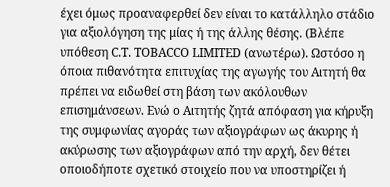έχει όμως προαναφερθεί δεν είναι το κατάλληλο στάδιο για αξιολόγηση της μίας ή της άλλης θέσης. (Βλέπε υπόθεση C.T. TOBACCO LIMITED (ανωτέρω). Ωστόσο η όποια πιθανότητα επιτυχίας της αγωγής του Αιτητή θα πρέπει να ειδωθεί στη βάση των ακόλουθων επισημάνσεων. Ενώ ο Αιτητής ζητά απόφαση για κήρυξη της συμφωνίας αγοράς των αξιογράφων ως άκυρης ή ακύρωσης των αξιογράφων από την αρχή, δεν θέτει οποιοδήποτε σχετικό στοιχείο που να υποστηρίζει ή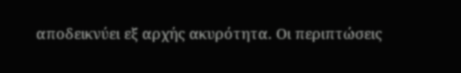αποδεικνύει εξ αρχής ακυρότητα. Οι περιπτώσεις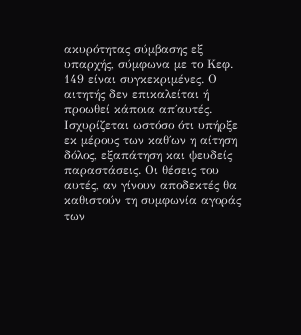ακυρότητας σύμβασης εξ υπαρχής, σύμφωνα με το Κεφ. 149 είναι συγκεκριμένες. Ο αιτητής δεν επικαλείται ή προωθεί κάποια απ΄αυτές. Ισχυρίζεται ωστόσο ότι υπήρξε εκ μέρους των καθ΄ων η αίτηση δόλος, εξαπάτηση και ψευδείς παραστάσεις. Οι θέσεις του αυτές, αν γίνουν αποδεκτές θα καθιστούν τη συμφωνία αγοράς των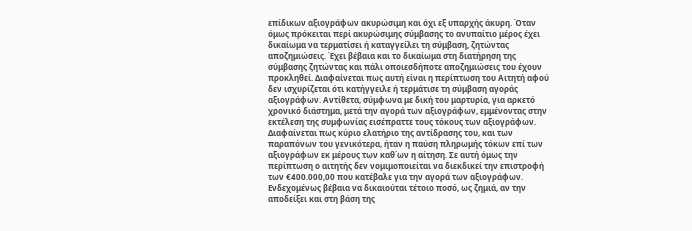επίδικων αξιογράφων ακυρώσιμη και όχι εξ υπαρχής άκυρη. Όταν όμως πρόκειται περί ακυρώσιμης σύμβασης το ανυπαίτιο μέρος έχει δικαίωμα να τερματίσει ή καταγγείλει τη σύμβαση, ζητώντας αποζημιώσεις. Έχει βέβαια και το δικαίωμα στη διατήρηση της σύμβασης ζητώντας και πάλι οποιεσδήποτε αποζημιώσεις του έχουν προκληθεί. Διαφαίνεται πως αυτή είναι η περίπτωση του Αιτητή αφού δεν ισχυρίζεται ότι κατήγγειλε ή τερμάτισε τη σύμβαση αγοράς αξιογράφων. Αντίθετα, σύμφωνα με δική του μαρτυρία, για αρκετό χρονικό διάστημα, μετά την αγορά των αξιογράφων, εμμένοντας στην εκτέλεση της συμφωνίας εισέπραττε τους τόκους των αξιογράφων. Διαφαίνεται πως κύριο ελατήριο της αντίδρασης του, και των παραπόνων του γενικότερα, ήταν η παύση πληρωμής τόκων επί των αξιογράφων εκ μέρους των καθ΄ων η αίτηση. Σε αυτή όμως την περίπτωση ο αιτητής δεν νομιμοποιείται να διεκδικεί την επιστροφή των €400.000,00 που κατέβαλε για την αγορά των αξιογράφων. Ενδεχομένως βέβαια να δικαιούται τέτοιο ποσό, ως ζημιά, αν την αποδείξει και στη βάση της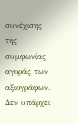συνέχισης της συμφωνίας αγοράς των αξιογράφων. Δεν υπάρχει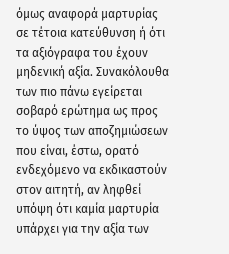όμως αναφορά μαρτυρίας σε τέτοια κατεύθυνση ή ότι τα αξιόγραφα του έχουν μηδενική αξία. Συνακόλουθα των πιο πάνω εγείρεται σοβαρό ερώτημα ως προς το ύψος των αποζημιώσεων που είναι, έστω, ορατό ενδεχόμενο να εκδικαστούν στον αιτητή, αν ληφθεί υπόψη ότι καμία μαρτυρία υπάρχει για την αξία των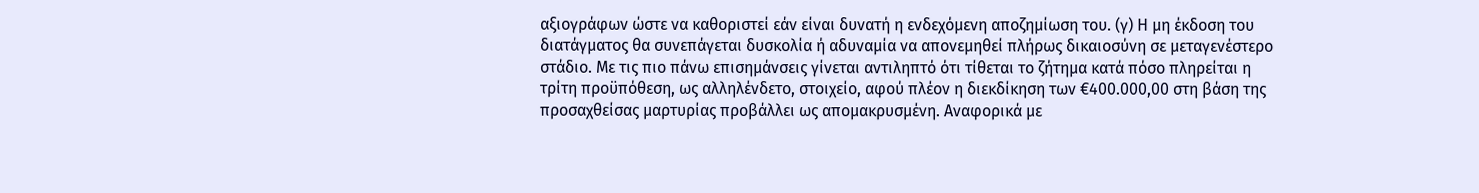αξιογράφων ώστε να καθοριστεί εάν είναι δυνατή η ενδεχόμενη αποζημίωση του. (γ) Η μη έκδοση του διατάγματος θα συνεπάγεται δυσκολία ή αδυναμία να απονεμηθεί πλήρως δικαιοσύνη σε μεταγενέστερο στάδιο. Με τις πιο πάνω επισημάνσεις γίνεται αντιληπτό ότι τίθεται το ζήτημα κατά πόσο πληρείται η τρίτη προϋπόθεση, ως αλληλένδετο, στοιχείο, αφού πλέον η διεκδίκηση των €400.000,00 στη βάση της προσαχθείσας μαρτυρίας προβάλλει ως απομακρυσμένη. Αναφορικά με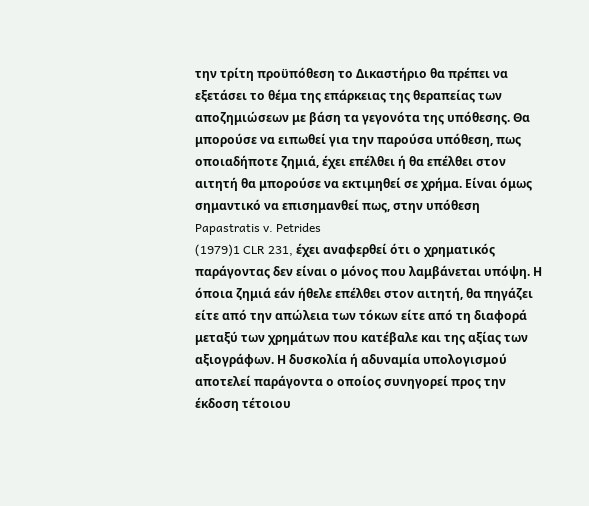την τρίτη προϋπόθεση το Δικαστήριο θα πρέπει να εξετάσει το θέμα της επάρκειας της θεραπείας των αποζημιώσεων με βάση τα γεγονότα της υπόθεσης. Θα μπορούσε να ειπωθεί για την παρούσα υπόθεση, πως οποιαδήποτε ζημιά, έχει επέλθει ή θα επέλθει στον αιτητή θα μπορούσε να εκτιμηθεί σε χρήμα. Είναι όμως σημαντικό να επισημανθεί πως, στην υπόθεση Papastratis v. Petrides
(1979)1 CLR 231, έχει αναφερθεί ότι ο χρηματικός παράγοντας δεν είναι ο μόνος που λαμβάνεται υπόψη. Η όποια ζημιά εάν ήθελε επέλθει στον αιτητή, θα πηγάζει είτε από την απώλεια των τόκων είτε από τη διαφορά μεταξύ των χρημάτων που κατέβαλε και της αξίας των αξιογράφων. Η δυσκολία ή αδυναμία υπολογισμού αποτελεί παράγοντα ο οποίος συνηγορεί προς την έκδοση τέτοιου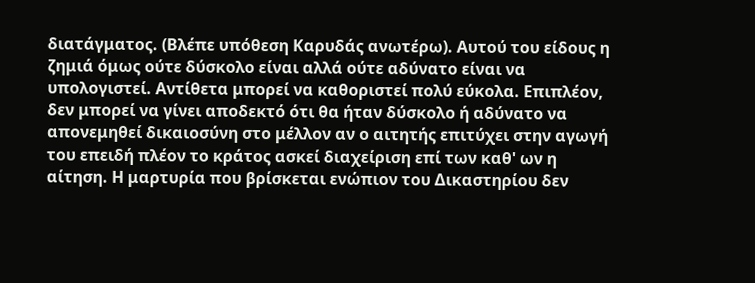διατάγματος. (Βλέπε υπόθεση Καρυδάς ανωτέρω). Αυτού του είδους η ζημιά όμως ούτε δύσκολο είναι αλλά ούτε αδύνατο είναι να υπολογιστεί. Αντίθετα μπορεί να καθοριστεί πολύ εύκολα. Επιπλέον, δεν μπορεί να γίνει αποδεκτό ότι θα ήταν δύσκολο ή αδύνατο να απονεμηθεί δικαιοσύνη στο μέλλον αν ο αιτητής επιτύχει στην αγωγή του επειδή πλέον το κράτος ασκεί διαχείριση επί των καθ' ων η αίτηση. Η μαρτυρία που βρίσκεται ενώπιον του Δικαστηρίου δεν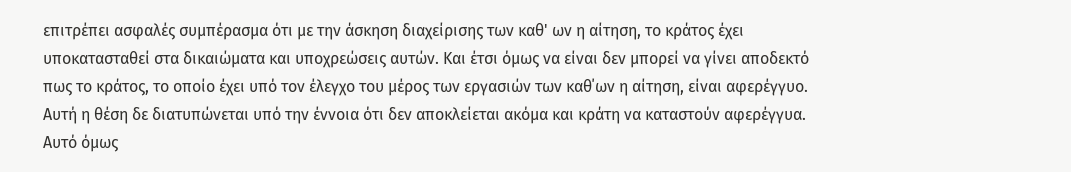επιτρέπει ασφαλές συμπέρασμα ότι με την άσκηση διαχείρισης των καθ' ων η αίτηση, το κράτος έχει υποκατασταθεί στα δικαιώματα και υποχρεώσεις αυτών. Και έτσι όμως να είναι δεν μπορεί να γίνει αποδεκτό πως το κράτος, το οποίο έχει υπό τον έλεγχο του μέρος των εργασιών των καθ΄ων η αίτηση, είναι αφερέγγυο. Αυτή η θέση δε διατυπώνεται υπό την έννοια ότι δεν αποκλείεται ακόμα και κράτη να καταστούν αφερέγγυα. Αυτό όμως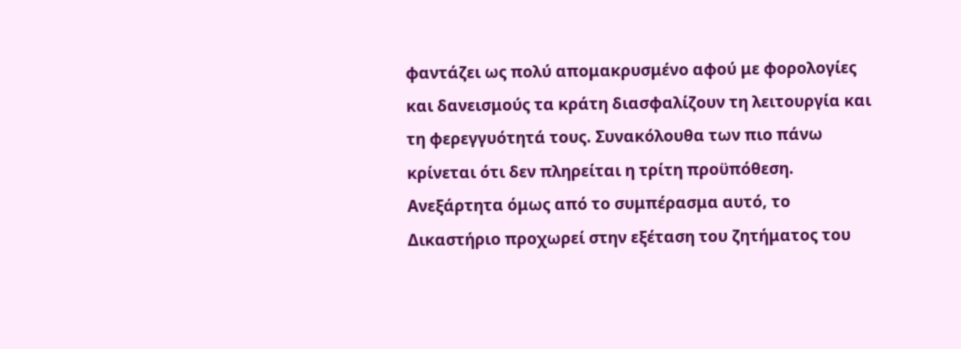φαντάζει ως πολύ απομακρυσμένο αφού με φορολογίες και δανεισμούς τα κράτη διασφαλίζουν τη λειτουργία και τη φερεγγυότητά τους. Συνακόλουθα των πιο πάνω κρίνεται ότι δεν πληρείται η τρίτη προϋπόθεση. Ανεξάρτητα όμως από το συμπέρασμα αυτό, το Δικαστήριο προχωρεί στην εξέταση του ζητήματος του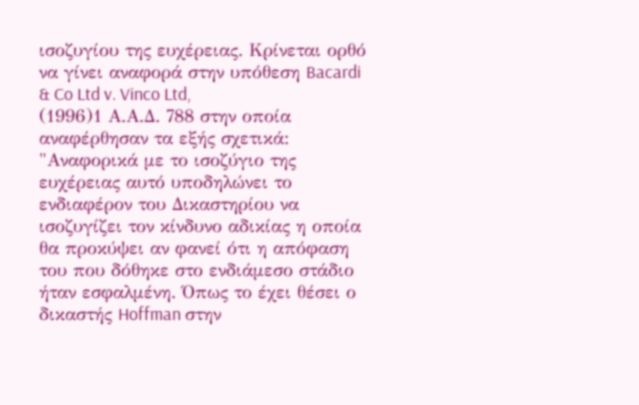ισοζυγίου της ευχέρειας. Κρίνεται ορθό να γίνει αναφορά στην υπόθεση Bacardi & Co Ltd v. Vinco Ltd,
(1996)1 Α.Α.Δ. 788 στην οποία αναφέρθησαν τα εξής σχετικά: "Αναφορικά με το ισοζύγιο της ευχέρειας αυτό υποδηλώνει το ενδιαφέρον του Δικαστηρίου να ισοζυγίζει τον κίνδυνο αδικίας η οποία θα προκύψει αν φανεί ότι η απόφαση του που δόθηκε στο ενδιάμεσο στάδιο ήταν εσφαλμένη. Όπως το έχει θέσει ο δικαστής Hoffman στην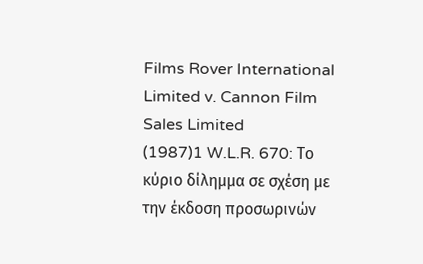Films Rover International Limited v. Cannon Film Sales Limited
(1987)1 W.L.R. 670: Το κύριο δίλημμα σε σχέση με την έκδοση προσωρινών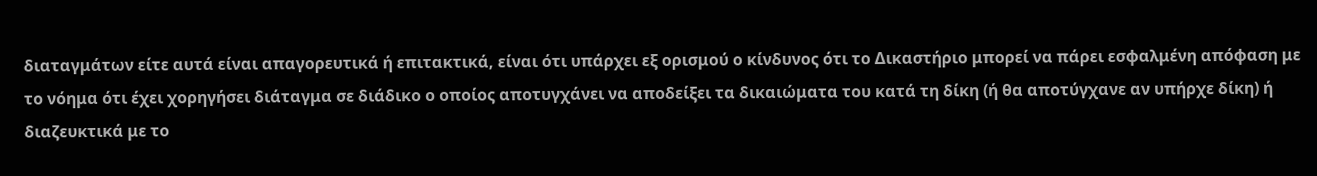διαταγμάτων είτε αυτά είναι απαγορευτικά ή επιτακτικά, είναι ότι υπάρχει εξ ορισμού ο κίνδυνος ότι το Δικαστήριο μπορεί να πάρει εσφαλμένη απόφαση με το νόημα ότι έχει χορηγήσει διάταγμα σε διάδικο ο οποίος αποτυγχάνει να αποδείξει τα δικαιώματα του κατά τη δίκη (ή θα αποτύγχανε αν υπήρχε δίκη) ή διαζευκτικά με το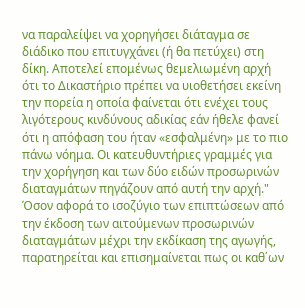να παραλείψει να χορηγήσει διάταγμα σε διάδικο που επιτυγχάνει (ή θα πετύχει) στη δίκη. Αποτελεί επομένως θεμελιωμένη αρχή ότι το Δικαστήριο πρέπει να υιοθετήσει εκείνη την πορεία η οποία φαίνεται ότι ενέχει τους λιγότερους κινδύνους αδικίας εάν ήθελε φανεί ότι η απόφαση του ήταν «εσφαλμένη» με το πιο πάνω νόημα. Οι κατευθυντήριες γραμμές για την χορήγηση και των δύο ειδών προσωρινών διαταγμάτων πηγάζουν από αυτή την αρχή." Όσον αφορά το ισοζύγιο των επιπτώσεων από την έκδοση των αιτούμενων προσωρινών διαταγμάτων μέχρι την εκδίκαση της αγωγής, παρατηρείται και επισημαίνεται πως οι καθ΄ων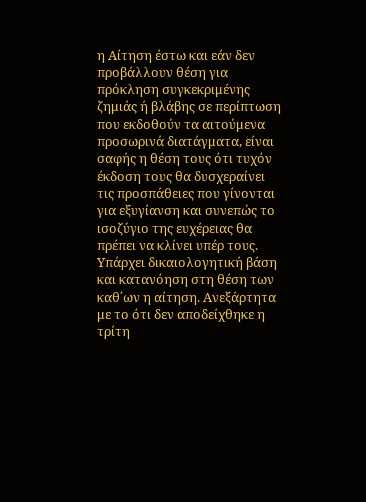η Αίτηση έστω και εάν δεν προβάλλουν θέση για πρόκληση συγκεκριμένης ζημιάς ή βλάβης σε περίπτωση που εκδοθούν τα αιτούμενα προσωρινά διατάγματα, είναι σαφής η θέση τους ότι τυχόν έκδοση τους θα δυσχεραίνει τις προσπάθειες που γίνονται για εξυγίανση και συνεπώς το ισοζύγιο της ευχέρειας θα πρέπει να κλίνει υπέρ τους. Υπάρχει δικαιολογητική βάση και κατανόηση στη θέση των καθ΄ων η αίτηση. Ανεξάρτητα με το ότι δεν αποδείχθηκε η τρίτη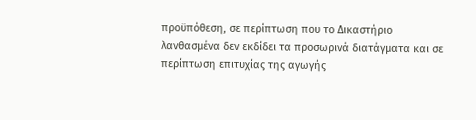προϋπόθεση, σε περίπτωση που το Δικαστήριο λανθασμένα δεν εκδίδει τα προσωρινά διατάγματα και σε περίπτωση επιτυχίας της αγωγής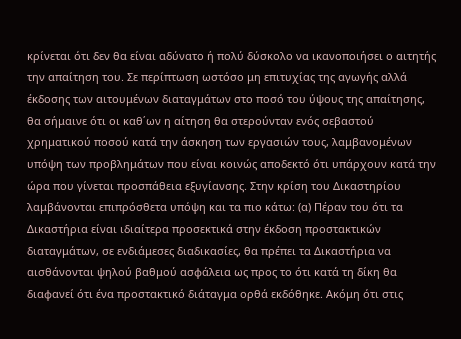κρίνεται ότι δεν θα είναι αδύνατο ή πολύ δύσκολο να ικανοποιήσει ο αιτητής την απαίτηση του. Σε περίπτωση ωστόσο μη επιτυχίας της αγωγής αλλά έκδοσης των αιτουμένων διαταγμάτων στο ποσό του ύψους της απαίτησης, θα σήμαινε ότι οι καθ΄ων η αίτηση θα στερούνταν ενός σεβαστού χρηματικού ποσού κατά την άσκηση των εργασιών τους, λαμβανομένων υπόψη των προβλημάτων που είναι κοινώς αποδεκτό ότι υπάρχουν κατά την ώρα που γίνεται προσπάθεια εξυγίανσης. Στην κρίση του Δικαστηρίου λαμβάνονται επιπρόσθετα υπόψη και τα πιο κάτω: (α) Πέραν του ότι τα Δικαστήρια είναι ιδιαίτερα προσεκτικά στην έκδοση προστακτικών διαταγμάτων, σε ενδιάμεσες διαδικασίες, θα πρέπει τα Δικαστήρια να αισθάνονται ψηλού βαθμού ασφάλεια ως προς το ότι κατά τη δίκη θα διαφανεί ότι ένα προστακτικό διάταγμα ορθά εκδόθηκε. Ακόμη ότι στις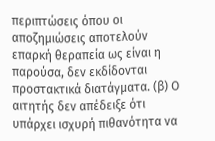περιπτώσεις όπου οι αποζημιώσεις αποτελούν επαρκή θεραπεία ως είναι η παρούσα, δεν εκδίδονται προστακτικά διατάγματα. (β) Ο αιτητής δεν απέδειξε ότι υπάρχει ισχυρή πιθανότητα να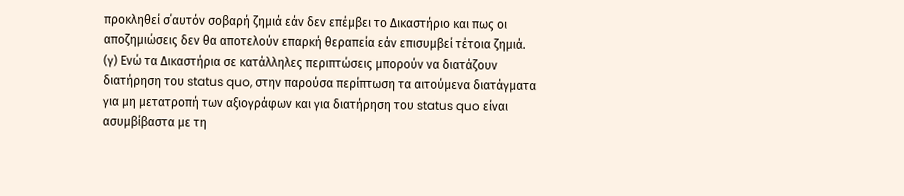προκληθεί σ΄αυτόν σοβαρή ζημιά εάν δεν επέμβει το Δικαστήριο και πως οι αποζημιώσεις δεν θα αποτελούν επαρκή θεραπεία εάν επισυμβεί τέτοια ζημιά. (γ) Ενώ τα Δικαστήρια σε κατάλληλες περιπτώσεις μπορούν να διατάζουν διατήρηση του status quo, στην παρούσα περίπτωση τα αιτούμενα διατάγματα για μη μετατροπή των αξιογράφων και για διατήρηση του status quo είναι ασυμβίβαστα με τη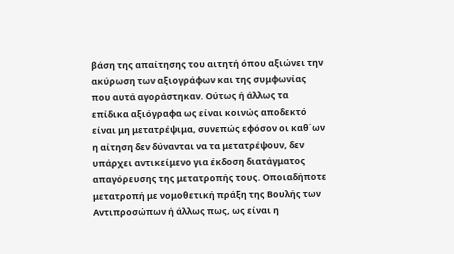βάση της απαίτησης του αιτητή όπου αξιώνει την ακύρωση των αξιογράφων και της συμφωνίας που αυτά αγοράστηκαν. Ούτως ή άλλως τα επίδικα αξιόγραφα ως είναι κοινώς αποδεκτό είναι μη μετατρέψιμα, συνεπώς εφόσον οι καθ΄ων η αίτηση δεν δύνανται να τα μετατρέψουν, δεν υπάρχει αντικείμενο για έκδοση διατάγματος απαγόρευσης της μετατροπής τους. Οποιαδήποτε μετατροπή με νομοθετική πράξη της Βουλής των Αντιπροσώπων ή άλλως πως, ως είναι η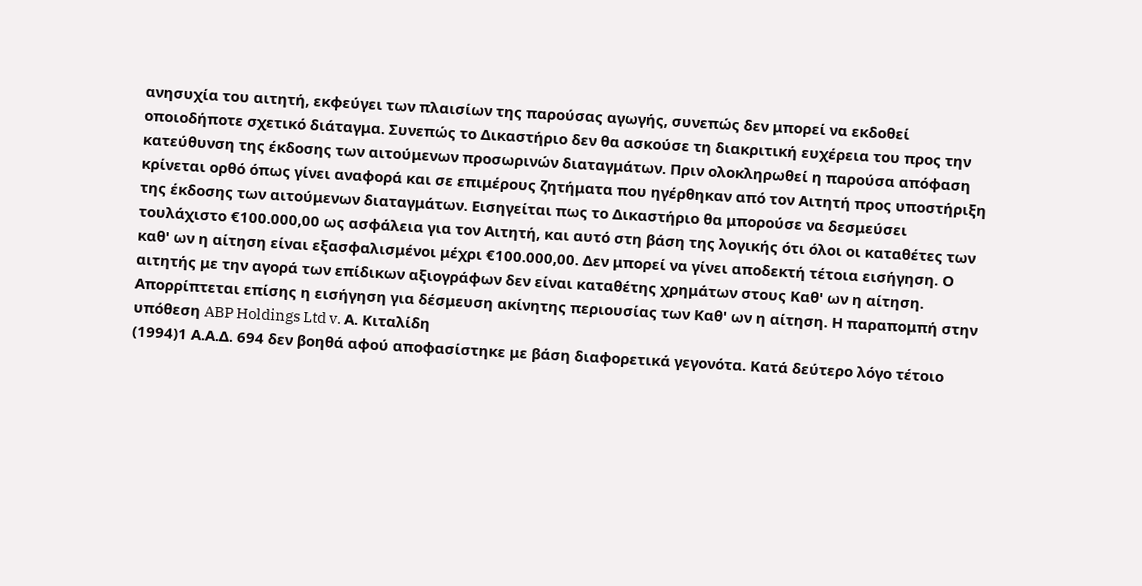ανησυχία του αιτητή, εκφεύγει των πλαισίων της παρούσας αγωγής, συνεπώς δεν μπορεί να εκδοθεί οποιοδήποτε σχετικό διάταγμα. Συνεπώς το Δικαστήριο δεν θα ασκούσε τη διακριτική ευχέρεια του προς την κατεύθυνση της έκδοσης των αιτούμενων προσωρινών διαταγμάτων. Πριν ολοκληρωθεί η παρούσα απόφαση κρίνεται ορθό όπως γίνει αναφορά και σε επιμέρους ζητήματα που ηγέρθηκαν από τον Αιτητή προς υποστήριξη της έκδοσης των αιτούμενων διαταγμάτων. Εισηγείται πως το Δικαστήριο θα μπορούσε να δεσμεύσει τουλάχιστο €100.000,00 ως ασφάλεια για τον Αιτητή, και αυτό στη βάση της λογικής ότι όλοι οι καταθέτες των καθ' ων η αίτηση είναι εξασφαλισμένοι μέχρι €100.000,00. Δεν μπορεί να γίνει αποδεκτή τέτοια εισήγηση. Ο αιτητής με την αγορά των επίδικων αξιογράφων δεν είναι καταθέτης χρημάτων στους Καθ' ων η αίτηση. Απορρίπτεται επίσης η εισήγηση για δέσμευση ακίνητης περιουσίας των Καθ' ων η αίτηση. Η παραπομπή στην υπόθεση ABP Holdings Ltd v. Α. Κιταλίδη
(1994)1 Α.Α.Δ. 694 δεν βοηθά αφού αποφασίστηκε με βάση διαφορετικά γεγονότα. Κατά δεύτερο λόγο τέτοιο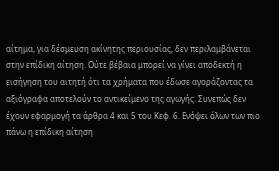αίτημα, για δέσμευση ακίνητης περιουσίας, δεν περιλαμβάνεται στην επίδικη αίτηση. Ούτε βέβαια μπορεί να γίνει αποδεκτή η εισήγηση του αιτητή ότι τα χρήματα που έδωσε αγοράζοντας τα αξιόγραφα αποτελούν το αντικείμενο της αγωγής. Συνεπώς δεν έχουν εφαρμογή τα άρθρα 4 και 5 του Κεφ. 6. Ενόψει όλων των πιο πάνω η επίδικη αίτηση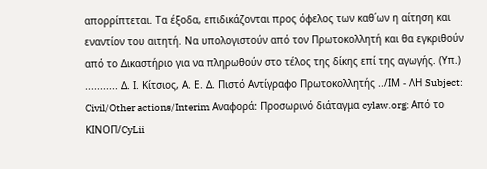απορρίπτεται. Τα έξοδα, επιδικάζονται προς όφελος των καθ΄ων η αίτηση και εναντίον του αιτητή. Να υπολογιστούν από τον Πρωτοκολλητή και θα εγκριθούν από το Δικαστήριο για να πληρωθούν στο τέλος της δίκης επί της αγωγής. (Υπ.) ........... Δ. Ι. Κίτσιος, Α. Ε. Δ. Πιστό Αντίγραφο Πρωτοκολλητής ../ΙΜ - ΛΗ Subject: Civil/Other actions/Interim Αναφορά: Προσωρινό διάταγμα cylaw.org: Από το ΚΙΝOΠ/CyLii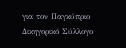για τον Παγκύπριο Δικηγορικό Σύλλογο